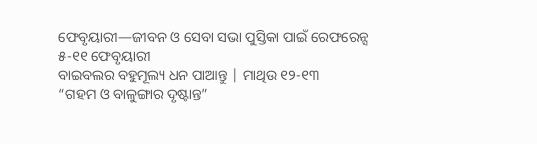ଫେବୃୟାରୀ—ଜୀବନ ଓ ସେବା ସଭା ପୁସ୍ତିକା ପାଇଁ ରେଫରେନ୍ସ
୫-୧୧ ଫେବୃୟାରୀ
ବାଇବଲର ବହୁମୂଲ୍ୟ ଧନ ପାଆନ୍ତୁ | ମାଥିଉ ୧୨-୧୩
“ଗହମ ଓ ବାଳୁଙ୍ଗାର ଦୃଷ୍ଟାନ୍ତ”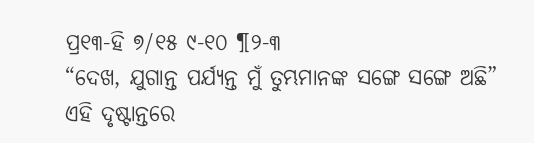ପ୍ର୧୩-ହି ୭/୧୫ ୯-୧୦ ¶୨-୩
“ଦେଖ, ଯୁଗାନ୍ତ ପର୍ଯ୍ୟନ୍ତ ମୁଁ ତୁମ୍ଭମାନଙ୍କ ସଙ୍ଗେ ସଙ୍ଗେ ଅଛି”
ଏହି ଦୃଷ୍ଟାନ୍ତରେ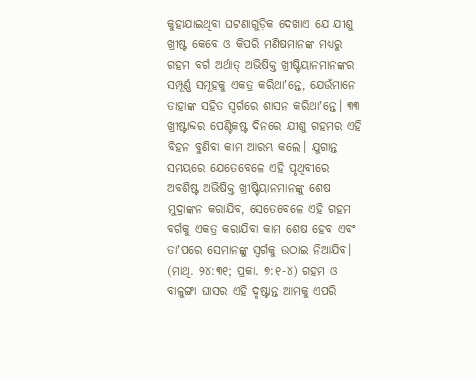କୁହାଯାଇଥିବା ଘଟଣାଗୁଡ଼ିକ ଦେଖାଏ ଯେ ଯୀଶୁ ଖ୍ରୀଷ୍ଟ କେବେ ଓ କିପରି ମଣିଷମାନଙ୍କ ମଧ୍ୟରୁ ଗହମ ବର୍ଗ ଅର୍ଥାତ୍ ଅଭିଷିକ୍ତ ଖ୍ରୀଷ୍ଟିୟାନମାନଙ୍କର ସମ୍ପୂର୍ଣ୍ଣ ସମୂହକୁ ଏକତ୍ର କରିଥାʼନ୍ତେ, ଯେଉଁମାନେ ତାହାଙ୍କ ସହିତ ସ୍ୱର୍ଗରେ ଶାସନ କରିଥାʼନ୍ତେ। ୩୩ ଖ୍ରୀଷ୍ଟାବ୍ଦର ପେଣ୍ଟିକଷ୍ଟ ଦିନରେ ଯୀଶୁ ଗହମର ଏହି ବିହନ ବୁଣିବା କାମ ଆରମ୍ଭ କଲେ। ଯୁଗାନ୍ତ ସମୟରେ ଯେତେବେଳେ ଏହି ପୃଥିବୀରେ ଅବଶିଷ୍ଟ ଅଭିଷିକ୍ତ ଖ୍ରୀଷ୍ଟିୟାନମାନଙ୍କୁ ଶେଷ ମୁଦ୍ରାଙ୍କନ କରାଯିବ, ସେତେବେଳେ ଏହି ଗହମ ବର୍ଗକୁ ଏକତ୍ର କରାଯିବା କାମ ଶେଷ ହେବ ଏବଂ ତାʼପରେ ସେମାନଙ୍କୁ ସ୍ୱର୍ଗକୁ ଉଠାଇ ନିଆଯିବ। (ମାଥି. ୨୪:୩୧; ପ୍ରକା. ୭:୧-୪) ଗହମ ଓ ବାଳୁଙ୍ଗା ଘାସର ଏହି ଦୃଷ୍ଟାନ୍ତ ଆମକୁ ଏପରି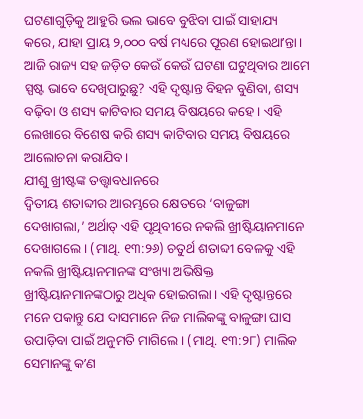ଘଟଣାଗୁଡ଼ିକୁ ଆହୁରି ଭଲ ଭାବେ ବୁଝିବା ପାଇଁ ସାହାଯ୍ୟ କରେ, ଯାହା ପ୍ରାୟ ୨,୦୦୦ ବର୍ଷ ମଧ୍ୟରେ ପୂରଣ ହୋଇଥାʼନ୍ତା। ଆଜି ରାଜ୍ୟ ସହ ଜଡ଼ିତ କେଉଁ କେଉଁ ଘଟଣା ଘଟୁଥିବାର ଆମେ ସ୍ପଷ୍ଟ ଭାବେ ଦେଖିପାରୁଛୁ? ଏହି ଦୃଷ୍ଟାନ୍ତ ବିହନ ବୁଣିବା, ଶସ୍ୟ ବଢ଼ିବା ଓ ଶସ୍ୟ କାଟିବାର ସମୟ ବିଷୟରେ କହେ। ଏହି ଲେଖାରେ ବିଶେଷ କରି ଶସ୍ୟ କାଟିବାର ସମୟ ବିଷୟରେ ଆଲୋଚନା କରାଯିବ।
ଯୀଶୁ ଖ୍ରୀଷ୍ଟଙ୍କ ତତ୍ତ୍ୱାବଧାନରେ
ଦ୍ୱିତୀୟ ଶତାବ୍ଦୀର ଆରମ୍ଭରେ କ୍ଷେତରେ ‘ବାଳୁଙ୍ଗା ଦେଖାଗଲା,’ ଅର୍ଥାତ୍ ଏହି ପୃଥିବୀରେ ନକଲି ଖ୍ରୀଷ୍ଟିୟାନମାନେ ଦେଖାଗଲେ। (ମାଥି. ୧୩:୨୬) ଚତୁର୍ଥ ଶତାବ୍ଦୀ ବେଳକୁ ଏହି ନକଲି ଖ୍ରୀଷ୍ଟିୟାନମାନଙ୍କ ସଂଖ୍ୟା ଅଭିଷିକ୍ତ ଖ୍ରୀଷ୍ଟିୟାନମାନଙ୍କଠାରୁ ଅଧିକ ହୋଇଗଲା। ଏହି ଦୃଷ୍ଟାନ୍ତରେ ମନେ ପକାନ୍ତୁ ଯେ ଦାସମାନେ ନିଜ ମାଲିକଙ୍କୁ ବାଳୁଙ୍ଗା ଘାସ ଉପାଡ଼ିବା ପାଇଁ ଅନୁମତି ମାଗିଲେ। (ମାଥି. ୧୩:୨୮) ମାଲିକ ସେମାନଙ୍କୁ କʼଣ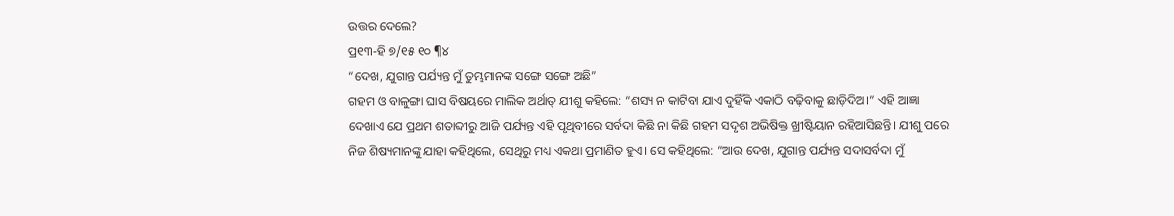ଉତ୍ତର ଦେଲେ?
ପ୍ର୧୩-ହି ୭/୧୫ ୧୦ ¶୪
“ଦେଖ, ଯୁଗାନ୍ତ ପର୍ଯ୍ୟନ୍ତ ମୁଁ ତୁମ୍ଭମାନଙ୍କ ସଙ୍ଗେ ସଙ୍ଗେ ଅଛି”
ଗହମ ଓ ବାଳୁଙ୍ଗା ଘାସ ବିଷୟରେ ମାଲିକ ଅର୍ଥାତ୍ ଯୀଶୁ କହିଲେ: “ଶସ୍ୟ ନ କାଟିବା ଯାଏ ଦୁହିଁକି ଏକାଠି ବଢ଼ିବାକୁ ଛାଡ଼ିଦିଅ।” ଏହି ଆଜ୍ଞା ଦେଖାଏ ଯେ ପ୍ରଥମ ଶତାବ୍ଦୀରୁ ଆଜି ପର୍ଯ୍ୟନ୍ତ ଏହି ପୃଥିବୀରେ ସର୍ବଦା କିଛି ନା କିଛି ଗହମ ସଦୃଶ ଅଭିଷିକ୍ତ ଖ୍ରୀଷ୍ଟିୟାନ ରହିଆସିଛନ୍ତି। ଯୀଶୁ ପରେ ନିଜ ଶିଷ୍ୟମାନଙ୍କୁ ଯାହା କହିଥିଲେ, ସେଥିରୁ ମଧ୍ୟ ଏକଥା ପ୍ରମାଣିତ ହୁଏ। ସେ କହିଥିଲେ: “ଆଉ ଦେଖ, ଯୁଗାନ୍ତ ପର୍ଯ୍ୟନ୍ତ ସଦାସର୍ବଦା ମୁଁ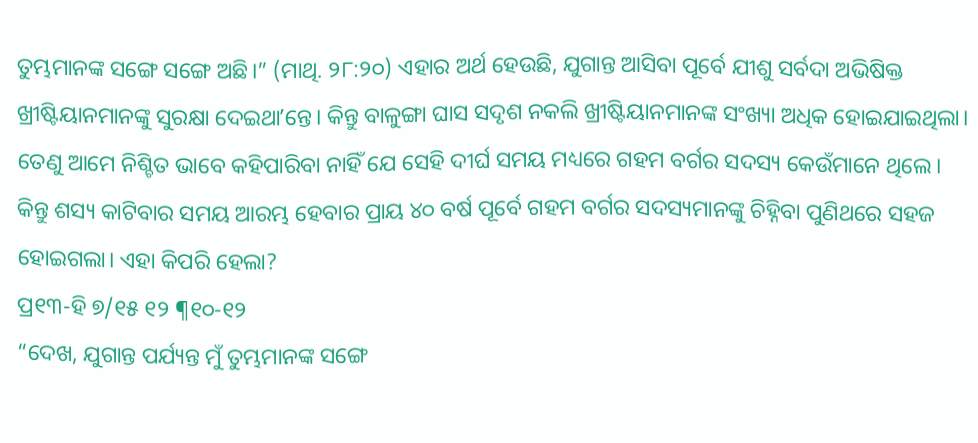ତୁମ୍ଭମାନଙ୍କ ସଙ୍ଗେ ସଙ୍ଗେ ଅଛି।” (ମାଥି. ୨୮:୨୦) ଏହାର ଅର୍ଥ ହେଉଛି, ଯୁଗାନ୍ତ ଆସିବା ପୂର୍ବେ ଯୀଶୁ ସର୍ବଦା ଅଭିଷିକ୍ତ ଖ୍ରୀଷ୍ଟିୟାନମାନଙ୍କୁ ସୁରକ୍ଷା ଦେଇଥାʼନ୍ତେ। କିନ୍ତୁ ବାଳୁଙ୍ଗା ଘାସ ସଦୃଶ ନକଲି ଖ୍ରୀଷ୍ଟିୟାନମାନଙ୍କ ସଂଖ୍ୟା ଅଧିକ ହୋଇଯାଇଥିଲା। ତେଣୁ ଆମେ ନିଶ୍ଚିତ ଭାବେ କହିପାରିବା ନାହିଁ ଯେ ସେହି ଦୀର୍ଘ ସମୟ ମଧ୍ୟରେ ଗହମ ବର୍ଗର ସଦସ୍ୟ କେଉଁମାନେ ଥିଲେ। କିନ୍ତୁ ଶସ୍ୟ କାଟିବାର ସମୟ ଆରମ୍ଭ ହେବାର ପ୍ରାୟ ୪୦ ବର୍ଷ ପୂର୍ବେ ଗହମ ବର୍ଗର ସଦସ୍ୟମାନଙ୍କୁ ଚିହ୍ନିବା ପୁଣିଥରେ ସହଜ ହୋଇଗଲା। ଏହା କିପରି ହେଲା?
ପ୍ର୧୩-ହି ୭/୧୫ ୧୨ ¶୧୦-୧୨
“ଦେଖ, ଯୁଗାନ୍ତ ପର୍ଯ୍ୟନ୍ତ ମୁଁ ତୁମ୍ଭମାନଙ୍କ ସଙ୍ଗେ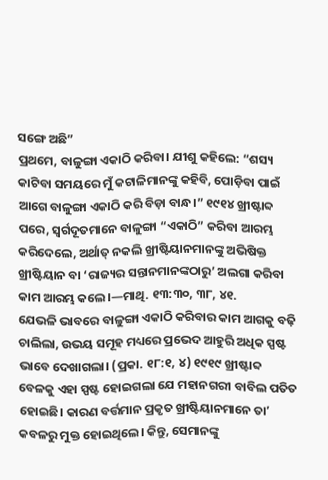ସଙ୍ଗେ ଅଛି”
ପ୍ରଥମେ, ବାଳୁଙ୍ଗା ଏକାଠି କରିବା। ଯୀଶୁ କହିଲେ: “ଶସ୍ୟ କାଟିବା ସମୟରେ ମୁଁ କଟାଳିମାନଙ୍କୁ କହିବି, ପୋଡ଼ିବା ପାଇଁ ଆଗେ ବାଳୁଙ୍ଗା ଏକାଠି କରି ବିଡ଼ା ବାନ୍ଧ।” ୧୯୧୪ ଖ୍ରୀଷ୍ଟାବ୍ଦ ପରେ, ସ୍ୱର୍ଗଦୂତମାନେ ବାଳୁଙ୍ଗା “ଏକାଠି” କରିବା ଆରମ୍ଭ କରିଦେଲେ, ଅର୍ଥାତ୍ ନକଲି ଖ୍ରୀଷ୍ଟିୟାନମାନଙ୍କୁ ଅଭିଷିକ୍ତ ଖ୍ରୀଷ୍ଟିୟାନ ବା ‘ରାଜ୍ୟର ସନ୍ତାନମାନଙ୍କଠାରୁ’ ଅଲଗା କରିବା କାମ ଆରମ୍ଭ କଲେ।—ମାଥି. ୧୩:୩୦, ୩୮, ୪୧.
ଯେଭଳି ଭାବରେ ବାଳୁଙ୍ଗା ଏକାଠି କରିବାର କାମ ଆଗକୁ ବଢ଼ି ଚାଲିଲା, ଉଭୟ ସମୂହ ମଧ୍ୟରେ ପ୍ରଭେଦ ଆହୁରି ଅଧିକ ସ୍ପଷ୍ଟ ଭାବେ ଦେଖାଗଲା। (ପ୍ରକା. ୧୮:୧, ୪) ୧୯୧୯ ଖ୍ରୀଷ୍ଟାବ୍ଦ ବେଳକୁ ଏହା ସ୍ପଷ୍ଟ ହୋଇଗଲା ଯେ ମହାନଗରୀ ବାବିଲ ପତିତ ହୋଇଛି। କାରଣ ବର୍ତ୍ତମାନ ପ୍ରକୃତ ଖ୍ରୀଷ୍ଟିୟାନମାନେ ତାʼ କବଳରୁ ମୁକ୍ତ ହୋଇଥିଲେ। କିନ୍ତୁ, ସେମାନଙ୍କୁ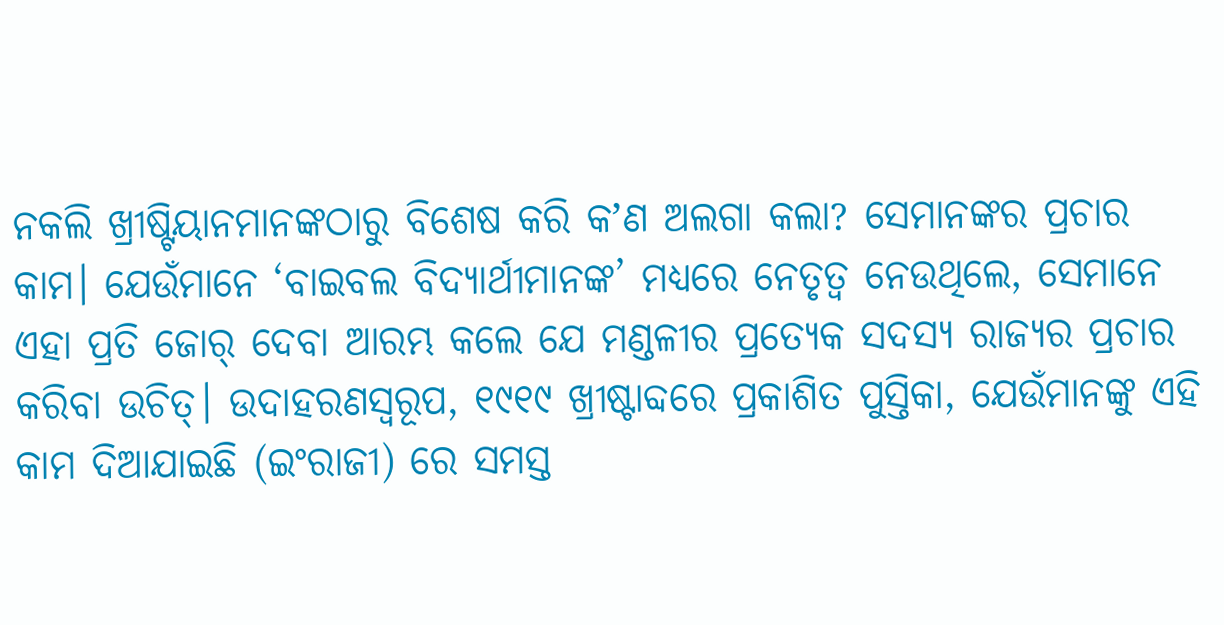ନକଲି ଖ୍ରୀଷ୍ଟିୟାନମାନଙ୍କଠାରୁ ବିଶେଷ କରି କʼଣ ଅଲଗା କଲା? ସେମାନଙ୍କର ପ୍ରଚାର କାମ। ଯେଉଁମାନେ ‘ବାଇବଲ ବିଦ୍ୟାର୍ଥୀମାନଙ୍କ’ ମଧ୍ୟରେ ନେତୃତ୍ୱ ନେଉଥିଲେ, ସେମାନେ ଏହା ପ୍ରତି ଜୋର୍ ଦେବା ଆରମ୍ଭ କଲେ ଯେ ମଣ୍ଡଳୀର ପ୍ରତ୍ୟେକ ସଦସ୍ୟ ରାଜ୍ୟର ପ୍ରଚାର କରିବା ଉଚିତ୍। ଉଦାହରଣସ୍ୱରୂପ, ୧୯୧୯ ଖ୍ରୀଷ୍ଟାବ୍ଦରେ ପ୍ରକାଶିତ ପୁସ୍ତିକା, ଯେଉଁମାନଙ୍କୁ ଏହି କାମ ଦିଆଯାଇଛି (ଇଂରାଜୀ) ରେ ସମସ୍ତ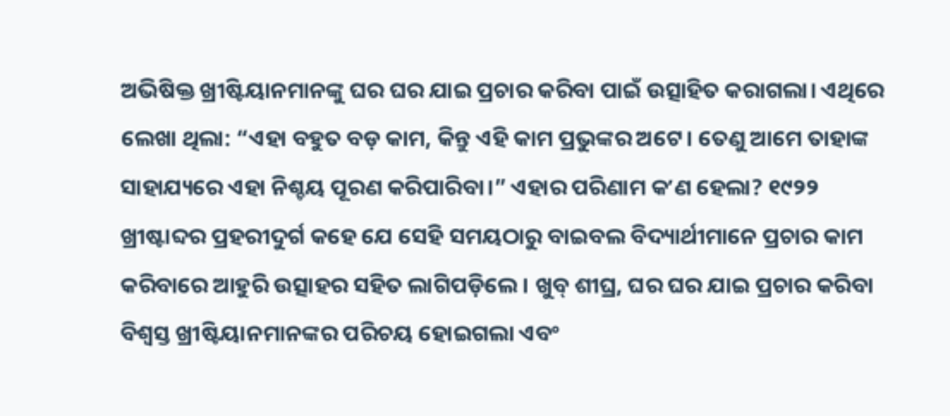ଅଭିଷିକ୍ତ ଖ୍ରୀଷ୍ଟିୟାନମାନଙ୍କୁ ଘର ଘର ଯାଇ ପ୍ରଚାର କରିବା ପାଇଁ ଉତ୍ସାହିତ କରାଗଲା। ଏଥିରେ ଲେଖା ଥିଲା: “ଏହା ବହୁତ ବଡ଼ କାମ, କିନ୍ତୁ ଏହି କାମ ପ୍ରଭୁଙ୍କର ଅଟେ। ତେଣୁ ଆମେ ତାହାଙ୍କ ସାହାଯ୍ୟରେ ଏହା ନିଶ୍ଚୟ ପୂରଣ କରିପାରିବା।” ଏହାର ପରିଣାମ କʼଣ ହେଲା? ୧୯୨୨ ଖ୍ରୀଷ୍ଟାବ୍ଦର ପ୍ରହରୀଦୁର୍ଗ କହେ ଯେ ସେହି ସମୟଠାରୁ ବାଇବଲ ବିଦ୍ୟାର୍ଥୀମାନେ ପ୍ରଚାର କାମ କରିବାରେ ଆହୁରି ଉତ୍ସାହର ସହିତ ଲାଗିପଡ଼ିଲେ। ଖୁବ୍ ଶୀଘ୍ର, ଘର ଘର ଯାଇ ପ୍ରଚାର କରିବା ବିଶ୍ୱସ୍ତ ଖ୍ରୀଷ୍ଟିୟାନମାନଙ୍କର ପରିଚୟ ହୋଇଗଲା ଏବଂ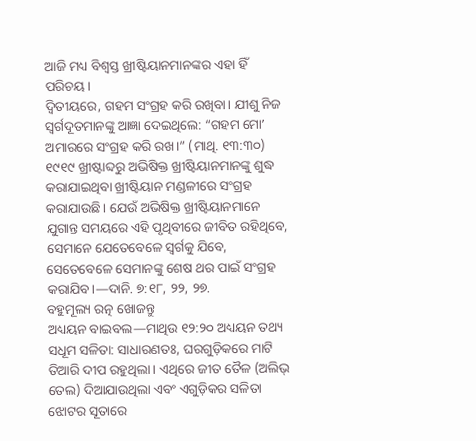ଆଜି ମଧ୍ୟ ବିଶ୍ୱସ୍ତ ଖ୍ରୀଷ୍ଟିୟାନମାନଙ୍କର ଏହା ହିଁ ପରିଚୟ।
ଦ୍ୱିତୀୟରେ, ଗହମ ସଂଗ୍ରହ କରି ରଖିବା। ଯୀଶୁ ନିଜ ସ୍ୱର୍ଗଦୂତମାନଙ୍କୁ ଆଜ୍ଞା ଦେଇଥିଲେ: “ଗହମ ମୋʼ ଅମାରରେ ସଂଗ୍ରହ କରି ରଖ।” (ମାଥି. ୧୩:୩୦) ୧୯୧୯ ଖ୍ରୀଷ୍ଟାବ୍ଦରୁ ଅଭିଷିକ୍ତ ଖ୍ରୀଷ୍ଟିୟାନମାନଙ୍କୁ ଶୁଦ୍ଧ କରାଯାଇଥିବା ଖ୍ରୀଷ୍ଟିୟାନ ମଣ୍ଡଳୀରେ ସଂଗ୍ରହ କରାଯାଉଛି। ଯେଉଁ ଅଭିଷିକ୍ତ ଖ୍ରୀଷ୍ଟିୟାନମାନେ ଯୁଗାନ୍ତ ସମୟରେ ଏହି ପୃଥିବୀରେ ଜୀବିତ ରହିଥିବେ, ସେମାନେ ଯେତେବେଳେ ସ୍ୱର୍ଗକୁ ଯିବେ, ସେତେବେଳେ ସେମାନଙ୍କୁ ଶେଷ ଥର ପାଇଁ ସଂଗ୍ରହ କରାଯିବ।—ଦାନି. ୭:୧୮, ୨୨, ୨୭.
ବହୁମୂଲ୍ୟ ରତ୍ନ ଖୋଜନ୍ତୁ
ଅଧ୍ୟୟନ ବାଇବଲ—ମାଥିଉ ୧୨:୨୦ ଅଧ୍ୟୟନ ତଥ୍ୟ
ସଧୂମ ସଳିତା: ସାଧାରଣତଃ, ଘରଗୁଡ଼ିକରେ ମାଟି ତିଆରି ଦୀପ ରହୁଥିଲା। ଏଥିରେ ଜୀତ ତୈଳ (ଅଲିଭ୍ ତେଲ) ଦିଆଯାଉଥିଲା ଏବଂ ଏଗୁଡ଼ିକର ସଳିତା ଝୋଟର ସୂତାରେ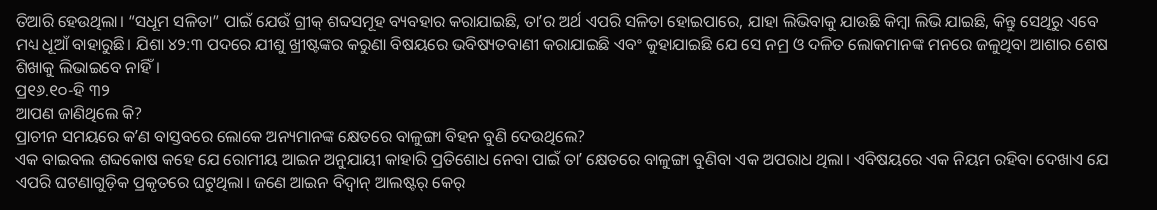ତିଆରି ହେଉଥିଲା। “ସଧୂମ ସଳିତା” ପାଇଁ ଯେଉଁ ଗ୍ରୀକ୍ ଶବ୍ଦସମୂହ ବ୍ୟବହାର କରାଯାଇଛି, ତାʼର ଅର୍ଥ ଏପରି ସଳିତା ହୋଇପାରେ, ଯାହା ଲିଭିବାକୁ ଯାଉଛି କିମ୍ବା ଲିଭି ଯାଇଛି, କିନ୍ତୁ ସେଥିରୁ ଏବେ ମଧ୍ୟ ଧୂଆଁ ବାହାରୁଛି। ଯିଶା ୪୨:୩ ପଦରେ ଯୀଶୁ ଖ୍ରୀଷ୍ଟଙ୍କର କରୁଣା ବିଷୟରେ ଭବିଷ୍ୟତବାଣୀ କରାଯାଇଛି ଏବଂ କୁହାଯାଇଛି ଯେ ସେ ନମ୍ର ଓ ଦଳିତ ଲୋକମାନଙ୍କ ମନରେ ଜଳୁଥିବା ଆଶାର ଶେଷ ଶିଖାକୁ ଲିଭାଇବେ ନାହିଁ।
ପ୍ର୧୬.୧୦-ହି ୩୨
ଆପଣ ଜାଣିଥିଲେ କି?
ପ୍ରାଚୀନ ସମୟରେ କʼଣ ବାସ୍ତବରେ ଲୋକେ ଅନ୍ୟମାନଙ୍କ କ୍ଷେତରେ ବାଳୁଙ୍ଗା ବିହନ ବୁଣି ଦେଉଥିଲେ?
ଏକ ବାଇବଲ ଶବ୍ଦକୋଷ କହେ ଯେ ରୋମୀୟ ଆଇନ ଅନୁଯାୟୀ କାହାରି ପ୍ରତିଶୋଧ ନେବା ପାଇଁ ତାʼ କ୍ଷେତରେ ବାଳୁଙ୍ଗା ବୁଣିବା ଏକ ଅପରାଧ ଥିଲା। ଏବିଷୟରେ ଏକ ନିୟମ ରହିବା ଦେଖାଏ ଯେ ଏପରି ଘଟଣାଗୁଡ଼ିକ ପ୍ରକୃତରେ ଘଟୁଥିଲା। ଜଣେ ଆଇନ ବିଦ୍ୱାନ୍ ଆଲଷ୍ଟର୍ କେର୍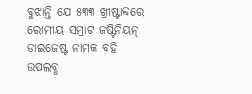ବୁଝାନ୍ତି ଯେ ୫୩୩ ଖ୍ରୀଷ୍ଟାବ୍ଦରେ ରୋମୀୟ ସମ୍ରାଟ ଜଷ୍ଟିନିୟନ୍ ଡାଇଜେଷ୍ଟ ନାମକ ବହି ଉପଲବ୍ଧ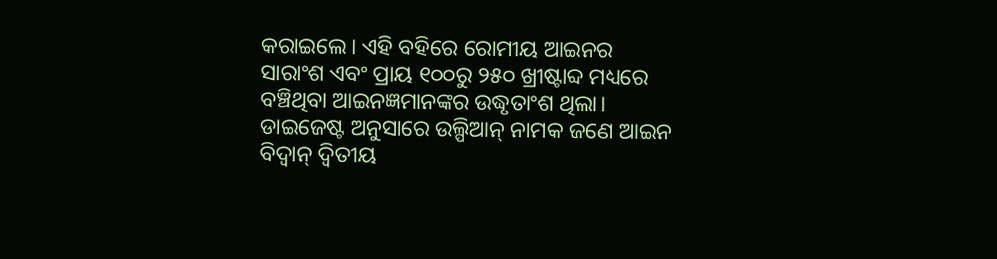କରାଇଲେ। ଏହି ବହିରେ ରୋମୀୟ ଆଇନର ସାରାଂଶ ଏବଂ ପ୍ରାୟ ୧୦୦ରୁ ୨୫୦ ଖ୍ରୀଷ୍ଟାବ୍ଦ ମଧ୍ୟରେ ବଞ୍ଚିଥିବା ଆଇନଜ୍ଞମାନଙ୍କର ଉଦ୍ଧୃତାଂଶ ଥିଲା। ଡାଇଜେଷ୍ଟ ଅନୁସାରେ ଉଲ୍ପିଆନ୍ ନାମକ ଜଣେ ଆଇନ ବିଦ୍ୱାନ୍ ଦ୍ୱିତୀୟ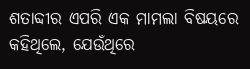ଶତାବ୍ଦୀର ଏପରି ଏକ ମାମଲା ବିଷୟରେ କହିଥିଲେ, ଯେଉଁଥିରେ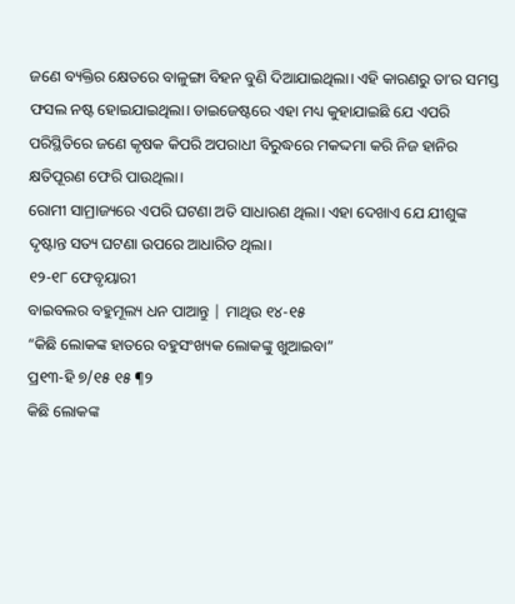ଜଣେ ବ୍ୟକ୍ତିର କ୍ଷେତରେ ବାଳୁଙ୍ଗା ବିହନ ବୁଣି ଦିଆଯାଇଥିଲା। ଏହି କାରଣରୁ ତାʼର ସମସ୍ତ ଫସଲ ନଷ୍ଟ ହୋଇଯାଇଥିଲା। ଡାଇଜେଷ୍ଟରେ ଏହା ମଧ୍ୟ କୁହାଯାଇଛି ଯେ ଏପରି ପରିସ୍ଥିତିରେ ଜଣେ କୃଷକ କିପରି ଅପରାଧୀ ବିରୁଦ୍ଧରେ ମକଦ୍ଦମା କରି ନିଜ ହାନିର କ୍ଷତିପୂରଣ ଫେରି ପାଉଥିଲା।
ରୋମୀ ସାମ୍ରାଜ୍ୟରେ ଏପରି ଘଟଣା ଅତି ସାଧାରଣ ଥିଲା। ଏହା ଦେଖାଏ ଯେ ଯୀଶୁଙ୍କ ଦୃଷ୍ଟାନ୍ତ ସତ୍ୟ ଘଟଣା ଉପରେ ଆଧାରିତ ଥିଲା।
୧୨-୧୮ ଫେବୃୟାରୀ
ବାଇବଲର ବହୁମୂଲ୍ୟ ଧନ ପାଆନ୍ତୁ | ମାଥିଉ ୧୪-୧୫
“କିଛି ଲୋକଙ୍କ ହାତରେ ବହୁସଂଖ୍ୟକ ଲୋକଙ୍କୁ ଖୁଆଇବା”
ପ୍ର୧୩-ହି ୭/୧୫ ୧୫ ¶୨
କିଛି ଲୋକଙ୍କ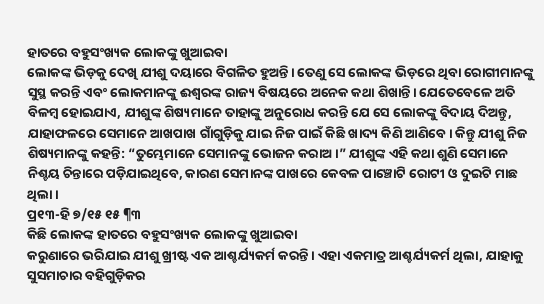ହାତରେ ବହୁସଂଖ୍ୟକ ଲୋକଙ୍କୁ ଖୁଆଇବା
ଲୋକଙ୍କ ଭିଡ଼କୁ ଦେଖି ଯୀଶୁ ଦୟାରେ ବିଗଳିତ ହୁଅନ୍ତି। ତେଣୁ ସେ ଲୋକଙ୍କ ଭିଡ଼ରେ ଥିବା ରୋଗୀମାନଙ୍କୁ ସୁସ୍ଥ କରନ୍ତି ଏବଂ ଲୋକମାନଙ୍କୁ ଈଶ୍ୱରଙ୍କ ରାଜ୍ୟ ବିଷୟରେ ଅନେକ କଥା ଶିଖାନ୍ତି। ଯେତେବେଳେ ଅତି ବିଳମ୍ବ ହୋଇଯାଏ, ଯୀଶୁଙ୍କ ଶିଷ୍ୟମାନେ ତାହାଙ୍କୁ ଅନୁରୋଧ କରନ୍ତି ଯେ ସେ ଲୋକଙ୍କୁ ବିଦାୟ ଦିଅନ୍ତୁ, ଯାହାଫଳରେ ସେମାନେ ଆଖପାଖ ଗାଁଗୁଡ଼ିକୁ ଯାଇ ନିଜ ପାଇଁ କିଛି ଖାଦ୍ୟ କିଣି ଆଣିବେ। କିନ୍ତୁ ଯୀଶୁ ନିଜ ଶିଷ୍ୟମାନଙ୍କୁ କହନ୍ତି: “ତୁମ୍ଭେମାନେ ସେମାନଙ୍କୁ ଭୋଜନ କରାଅ।” ଯୀଶୁଙ୍କ ଏହି କଥା ଶୁଣି ସେମାନେ ନିଶ୍ଚୟ ଚିନ୍ତାରେ ପଡ଼ିଯାଇଥିବେ, କାରଣ ସେମାନଙ୍କ ପାଖରେ କେବଳ ପାଞ୍ଚୋଟି ରୋଟୀ ଓ ଦୁଇଟି ମାଛ ଥିଲା।
ପ୍ର୧୩-ହି ୭/୧୫ ୧୫ ¶୩
କିଛି ଲୋକଙ୍କ ହାତରେ ବହୁସଂଖ୍ୟକ ଲୋକଙ୍କୁ ଖୁଆଇବା
କରୁଣାରେ ଭରିଯାଇ ଯୀଶୁ ଖ୍ରୀଷ୍ଟ ଏକ ଆଶ୍ଚର୍ଯ୍ୟକର୍ମ କରନ୍ତି। ଏହା ଏକମାତ୍ର ଆଶ୍ଚର୍ଯ୍ୟକର୍ମ ଥିଲା, ଯାହାକୁ ସୁସମାଚାର ବହିଗୁଡ଼ିକର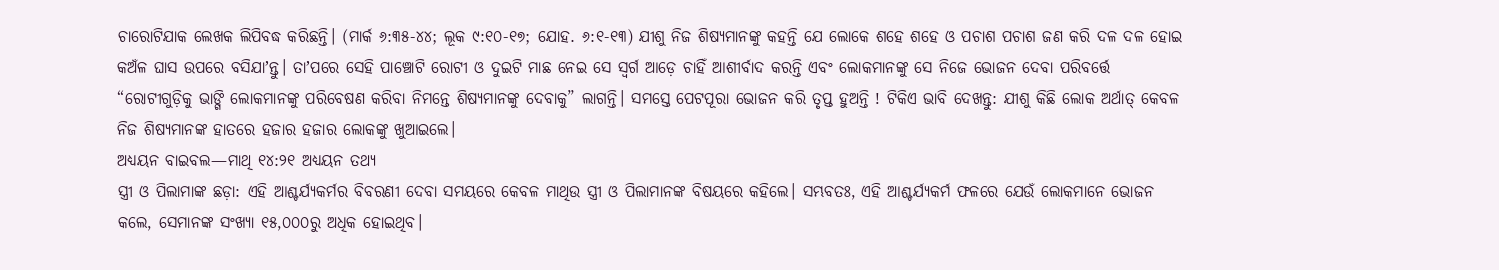ଚାରୋଟିଯାକ ଲେଖକ ଲିପିବଦ୍ଧ କରିଛନ୍ତି। (ମାର୍କ ୬:୩୫-୪୪; ଲୂକ ୯:୧୦-୧୭; ଯୋହ. ୬:୧-୧୩) ଯୀଶୁ ନିଜ ଶିଷ୍ୟମାନଙ୍କୁ କହନ୍ତି ଯେ ଲୋକେ ଶହେ ଶହେ ଓ ପଚାଶ ପଚାଶ ଜଣ କରି ଦଳ ଦଳ ହୋଇ କଅଁଳ ଘାସ ଉପରେ ବସିଯାʼନ୍ତୁ। ତାʼପରେ ସେହି ପାଞ୍ଚୋଟି ରୋଟୀ ଓ ଦୁଇଟି ମାଛ ନେଇ ସେ ସ୍ୱର୍ଗ ଆଡ଼େ ଚାହିଁ ଆଶୀର୍ବାଦ କରନ୍ତି ଏବଂ ଲୋକମାନଙ୍କୁ ସେ ନିଜେ ଭୋଜନ ଦେବା ପରିବର୍ତ୍ତେ “ରୋଟୀଗୁଡ଼ିକୁ ଭାଙ୍ଗି ଲୋକମାନଙ୍କୁ ପରିବେଷଣ କରିବା ନିମନ୍ତେ ଶିଷ୍ୟମାନଙ୍କୁ ଦେବାକୁ” ଲାଗନ୍ତି। ସମସ୍ତେ ପେଟପୂରା ଭୋଜନ କରି ତୃପ୍ତ ହୁଅନ୍ତି ! ଟିକିଏ ଭାବି ଦେଖନ୍ତୁ: ଯୀଶୁ କିଛି ଲୋକ ଅର୍ଥାତ୍ କେବଳ ନିଜ ଶିଷ୍ୟମାନଙ୍କ ହାତରେ ହଜାର ହଜାର ଲୋକଙ୍କୁ ଖୁଆଇଲେ।
ଅଧ୍ୟୟନ ବାଇବଲ—ମାଥି ୧୪:୨୧ ଅଧ୍ୟୟନ ତଥ୍ୟ
ସ୍ତ୍ରୀ ଓ ପିଲାମାଙ୍କ ଛଡ଼ା: ଏହି ଆଶ୍ଚର୍ଯ୍ୟକର୍ମର ବିବରଣୀ ଦେବା ସମୟରେ କେବଳ ମାଥିଉ ସ୍ତ୍ରୀ ଓ ପିଲାମାନଙ୍କ ବିଷୟରେ କହିଲେ। ସମ୍ଭବତଃ, ଏହି ଆଶ୍ଚର୍ଯ୍ୟକର୍ମ ଫଳରେ ଯେଉଁ ଲୋକମାନେ ଭୋଜନ କଲେ, ସେମାନଙ୍କ ସଂଖ୍ୟା ୧୫,୦୦୦ରୁ ଅଧିକ ହୋଇଥିବ।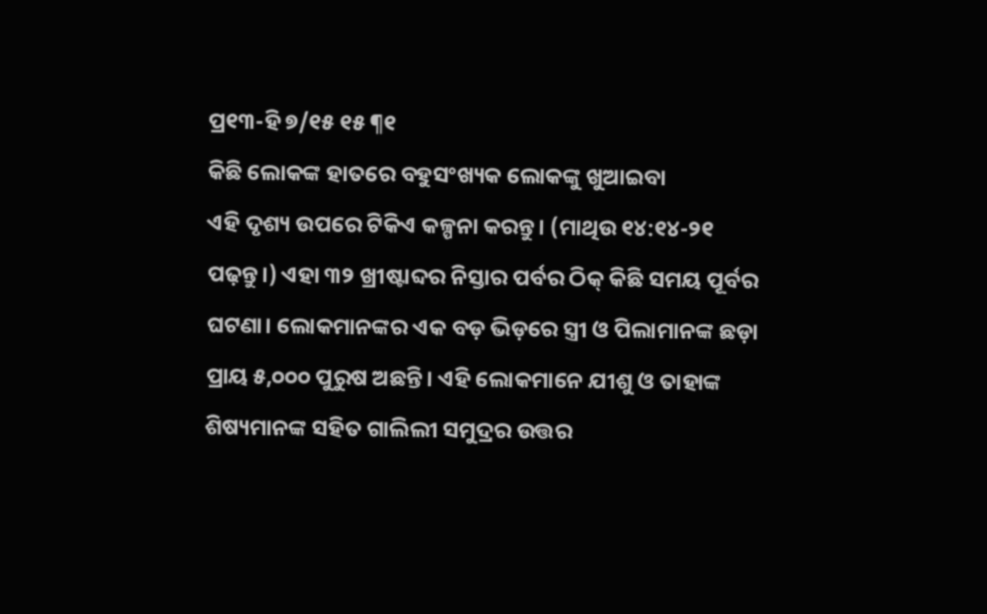ପ୍ର୧୩-ହି ୭/୧୫ ୧୫ ¶୧
କିଛି ଲୋକଙ୍କ ହାତରେ ବହୁସଂଖ୍ୟକ ଲୋକଙ୍କୁ ଖୁଆଇବା
ଏହି ଦୃଶ୍ୟ ଉପରେ ଟିକିଏ କଳ୍ପନା କରନ୍ତୁ। (ମାଥିଉ ୧୪:୧୪-୨୧ ପଢ଼ନ୍ତୁ।) ଏହା ୩୨ ଖ୍ରୀଷ୍ଟାବ୍ଦର ନିସ୍ତାର ପର୍ବର ଠିକ୍ କିଛି ସମୟ ପୂର୍ବର ଘଟଣା। ଲୋକମାନଙ୍କର ଏକ ବଡ଼ ଭିଡ଼ରେ ସ୍ତ୍ରୀ ଓ ପିଲାମାନଙ୍କ ଛଡ଼ା ପ୍ରାୟ ୫,୦୦୦ ପୁରୁଷ ଅଛନ୍ତି। ଏହି ଲୋକମାନେ ଯୀଶୁ ଓ ତାହାଙ୍କ ଶିଷ୍ୟମାନଙ୍କ ସହିତ ଗାଲିଲୀ ସମୁଦ୍ରର ଉତ୍ତର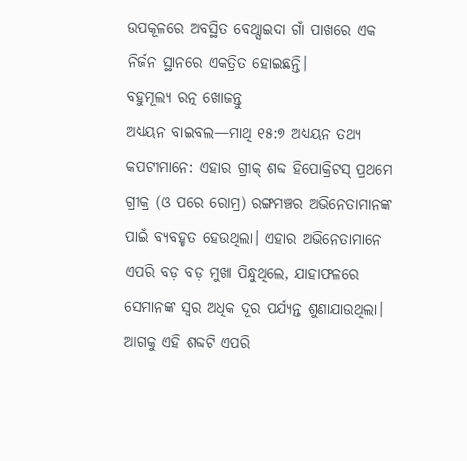ଉପକୂଳରେ ଅବସ୍ଥିତ ବେଥ୍ସାଇଦା ଗାଁ ପାଖରେ ଏକ ନିର୍ଜନ ସ୍ଥାନରେ ଏକତ୍ରିତ ହୋଇଛନ୍ତି।
ବହୁମୂଲ୍ୟ ରତ୍ନ ଖୋଜନ୍ତୁ
ଅଧ୍ୟୟନ ବାଇବଲ—ମାଥି ୧୫:୭ ଅଧ୍ୟୟନ ତଥ୍ୟ
କପଟୀମାନେ: ଏହାର ଗ୍ରୀକ୍ ଶବ୍ଦ ହିପୋକ୍ରିଟସ୍ ପ୍ରଥମେ ଗ୍ରୀକ୍ର (ଓ ପରେ ରୋମ୍ର) ରଙ୍ଗମଞ୍ଚର ଅଭିନେତାମାନଙ୍କ ପାଇଁ ବ୍ୟବହୃତ ହେଉଥିଲା। ଏହାର ଅଭିନେତାମାନେ ଏପରି ବଡ଼ ବଡ଼ ମୁଖା ପିନ୍ଧୁଥିଲେ, ଯାହାଫଳରେ ସେମାନଙ୍କ ସ୍ୱର ଅଧିକ ଦୂର ପର୍ଯ୍ୟନ୍ତ ଶୁଣାଯାଉଥିଲା। ଆଗକୁ ଏହି ଶବ୍ଦଟି ଏପରି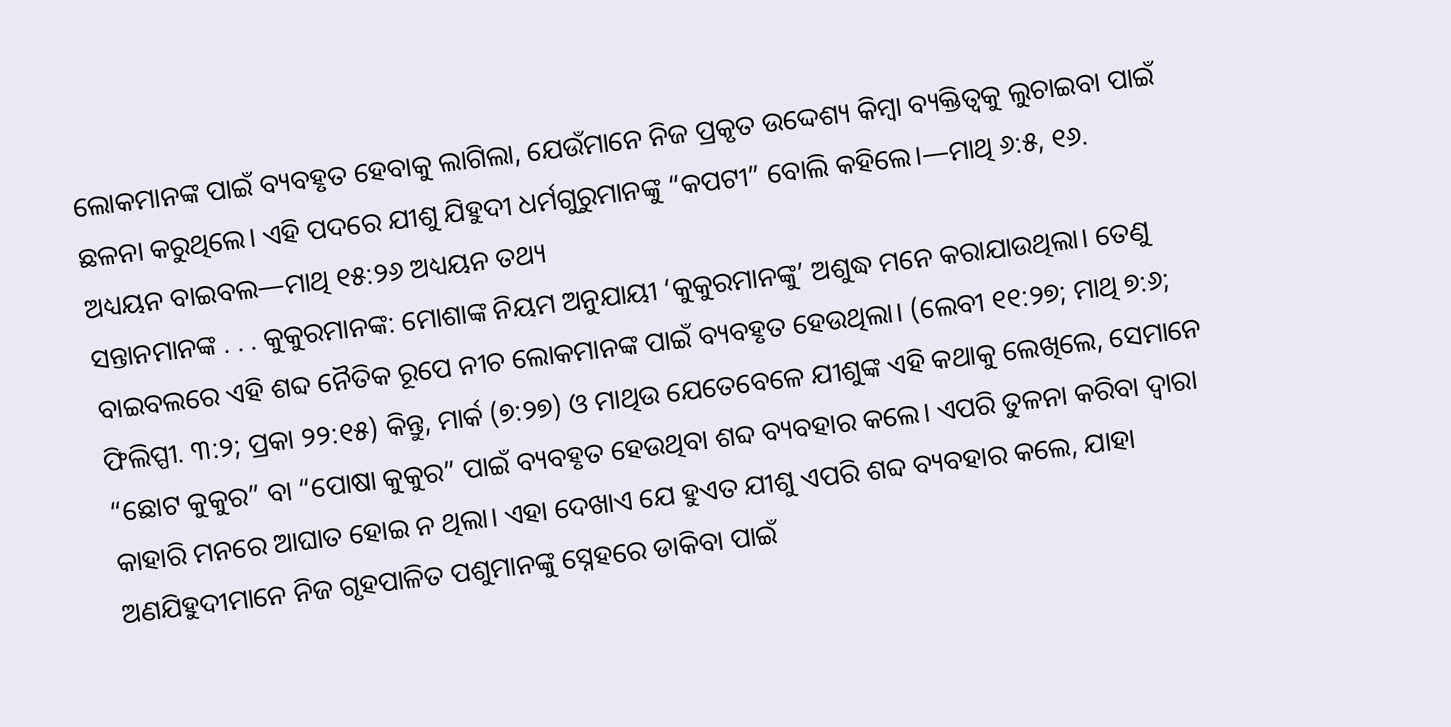ଲୋକମାନଙ୍କ ପାଇଁ ବ୍ୟବହୃତ ହେବାକୁ ଲାଗିଲା, ଯେଉଁମାନେ ନିଜ ପ୍ରକୃତ ଉଦ୍ଦେଶ୍ୟ କିମ୍ବା ବ୍ୟକ୍ତିତ୍ୱକୁ ଲୁଚାଇବା ପାଇଁ ଛଳନା କରୁଥିଲେ। ଏହି ପଦରେ ଯୀଶୁ ଯିହୁଦୀ ଧର୍ମଗୁରୁମାନଙ୍କୁ “କପଟୀ” ବୋଲି କହିଲେ।—ମାଥି ୬:୫, ୧୬.
ଅଧ୍ୟୟନ ବାଇବଲ—ମାଥି ୧୫:୨୬ ଅଧ୍ୟୟନ ତଥ୍ୟ
ସନ୍ତାନମାନଙ୍କ . . . କୁକୁରମାନଙ୍କ: ମୋଶାଙ୍କ ନିୟମ ଅନୁଯାୟୀ ‘କୁକୁରମାନଙ୍କୁ’ ଅଶୁଦ୍ଧ ମନେ କରାଯାଉଥିଲା। ତେଣୁ ବାଇବଲରେ ଏହି ଶବ୍ଦ ନୈତିକ ରୂପେ ନୀଚ ଲୋକମାନଙ୍କ ପାଇଁ ବ୍ୟବହୃତ ହେଉଥିଲା। (ଲେବୀ ୧୧:୨୭; ମାଥି ୭:୬; ଫିଲିପ୍ପୀ. ୩:୨; ପ୍ରକା ୨୨:୧୫) କିନ୍ତୁ, ମାର୍କ (୭:୨୭) ଓ ମାଥିଉ ଯେତେବେଳେ ଯୀଶୁଙ୍କ ଏହି କଥାକୁ ଲେଖିଲେ, ସେମାନେ “ଛୋଟ କୁକୁର” ବା “ପୋଷା କୁକୁର” ପାଇଁ ବ୍ୟବହୃତ ହେଉଥିବା ଶବ୍ଦ ବ୍ୟବହାର କଲେ। ଏପରି ତୁଳନା କରିବା ଦ୍ୱାରା କାହାରି ମନରେ ଆଘାତ ହୋଇ ନ ଥିଲା। ଏହା ଦେଖାଏ ଯେ ହୁଏତ ଯୀଶୁ ଏପରି ଶବ୍ଦ ବ୍ୟବହାର କଲେ, ଯାହା ଅଣଯିହୁଦୀମାନେ ନିଜ ଗୃହପାଳିତ ପଶୁମାନଙ୍କୁ ସ୍ନେହରେ ଡାକିବା ପାଇଁ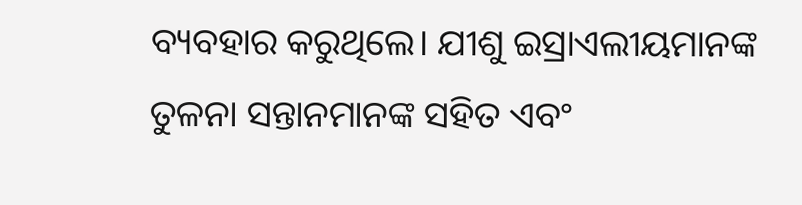ବ୍ୟବହାର କରୁଥିଲେ। ଯୀଶୁ ଇସ୍ରାଏଲୀୟମାନଙ୍କ ତୁଳନା ସନ୍ତାନମାନଙ୍କ ସହିତ ଏବଂ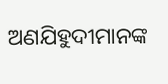ଅଣଯିହୁଦୀମାନଙ୍କ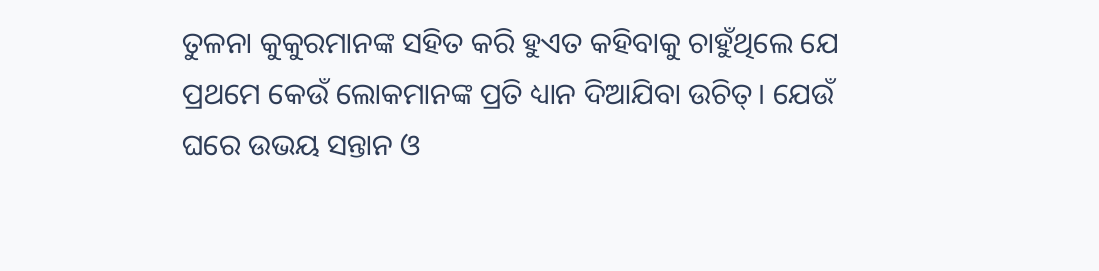ତୁଳନା କୁକୁରମାନଙ୍କ ସହିତ କରି ହୁଏତ କହିବାକୁ ଚାହୁଁଥିଲେ ଯେ ପ୍ରଥମେ କେଉଁ ଲୋକମାନଙ୍କ ପ୍ରତି ଧ୍ୟାନ ଦିଆଯିବା ଉଚିତ୍। ଯେଉଁ ଘରେ ଉଭୟ ସନ୍ତାନ ଓ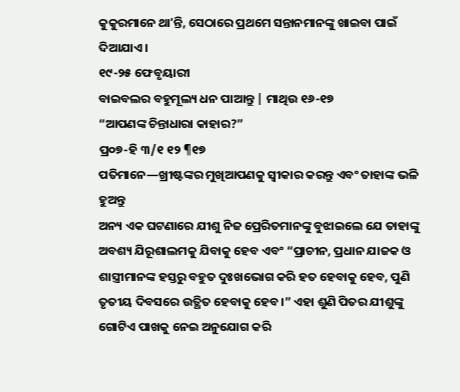କୁକୁରମାନେ ଥାʼନ୍ତି, ସେଠାରେ ପ୍ରଥମେ ସନ୍ତାନମାନଙ୍କୁ ଖାଇବା ପାଇଁ ଦିଆଯାଏ।
୧୯-୨୫ ଫେବୃୟାରୀ
ବାଇବଲର ବହୁମୂଲ୍ୟ ଧନ ପାଆନ୍ତୁ | ମାଥିଉ ୧୬-୧୭
“ଆପଣଙ୍କ ଚିନ୍ତାଧାରା କାହାର?”
ପ୍ର୦୭-ହି ୩/୧ ୧୨ ¶୧୭
ପତିମାନେ—ଖ୍ରୀଷ୍ଟଙ୍କର ମୁଖିଆପଣକୁ ସ୍ୱୀକାର କରନ୍ତୁ ଏବଂ ତାହାଙ୍କ ଭଳି ହୁଅନ୍ତୁ
ଅନ୍ୟ ଏକ ଘଟଣାରେ ଯୀଶୁ ନିଜ ପ୍ରେରିତମାନଙ୍କୁ ବୁଝାଇଲେ ଯେ ତାହାଙ୍କୁ ଅବଶ୍ୟ ଯିରୂଶାଲମକୁ ଯିବାକୁ ହେବ ଏବଂ “ପ୍ରାଚୀନ, ପ୍ରଧାନ ଯାଜକ ଓ ଶାସ୍ତ୍ରୀମାନଙ୍କ ହସ୍ତରୁ ବହୁତ ଦୁଃଖଭୋଗ କରି ହତ ହେବାକୁ ହେବ, ପୁଣି ତୃତୀୟ ଦିବସରେ ଉତ୍ଥିତ ହେବାକୁ ହେବ।” ଏହା ଶୁଣି ପିତର ଯୀଶୁଙ୍କୁ ଗୋଟିଏ ପାଖକୁ ନେଇ ଅନୁଯୋଗ କରି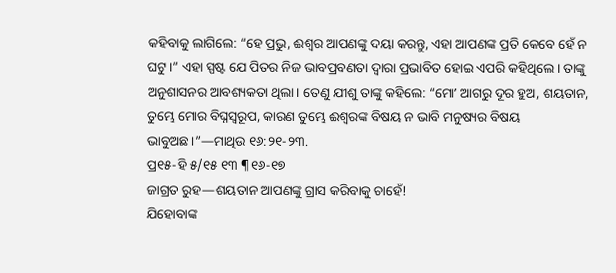କହିବାକୁ ଲାଗିଲେ: “ହେ ପ୍ରଭୁ, ଈଶ୍ୱର ଆପଣଙ୍କୁ ଦୟା କରନ୍ତୁ, ଏହା ଆପଣଙ୍କ ପ୍ରତି କେବେ ହେଁ ନ ଘଟୁ।” ଏହା ସ୍ପଷ୍ଟ ଯେ ପିତର ନିଜ ଭାବପ୍ରବଣତା ଦ୍ୱାରା ପ୍ରଭାବିତ ହୋଇ ଏପରି କହିଥିଲେ। ତାଙ୍କୁ ଅନୁଶାସନର ଆବଶ୍ୟକତା ଥିଲା। ତେଣୁ ଯୀଶୁ ତାଙ୍କୁ କହିଲେ: “ମୋʼ ଆଗରୁ ଦୂର ହୁଅ, ଶୟତାନ, ତୁମ୍ଭେ ମୋର ବିଘ୍ନସ୍ୱରୂପ, କାରଣ ତୁମ୍ଭେ ଈଶ୍ୱରଙ୍କ ବିଷୟ ନ ଭାବି ମନୁଷ୍ୟର ବିଷୟ ଭାବୁଅଛ।”—ମାଥିଉ ୧୬:୨୧-୨୩.
ପ୍ର୧୫-ହି ୫/୧୫ ୧୩ ¶୧୬-୧୭
ଜାଗ୍ରତ ରୁହ—ଶୟତାନ ଆପଣଙ୍କୁ ଗ୍ରାସ କରିବାକୁ ଚାହେଁ!
ଯିହୋବାଙ୍କ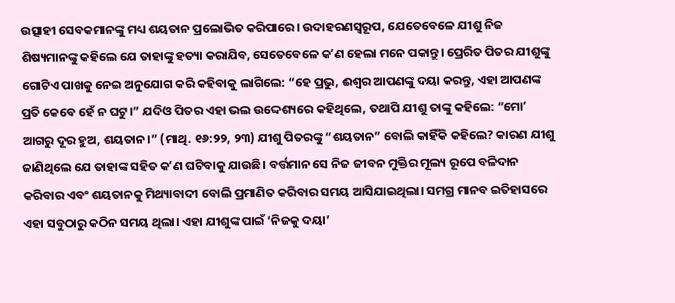ଉତ୍ସାହୀ ସେବକମାନଙ୍କୁ ମଧ୍ୟ ଶୟତାନ ପ୍ରଲୋଭିତ କରିପାରେ। ଉଦାହରଣସ୍ୱରୂପ, ଯେତେବେଳେ ଯୀଶୁ ନିଜ ଶିଷ୍ୟମାନଙ୍କୁ କହିଲେ ଯେ ତାହାଙ୍କୁ ହତ୍ୟା କରାଯିବ, ସେତେବେଳେ କʼଣ ହେଲା ମନେ ପକାନ୍ତୁ। ପ୍ରେରିତ ପିତର ଯୀଶୁଙ୍କୁ ଗୋଟିଏ ପାଖକୁ ନେଇ ଅନୁଯୋଗ କରି କହିବାକୁ ଲାଗିଲେ: “ହେ ପ୍ରଭୁ, ଈଶ୍ୱର ଆପଣଙ୍କୁ ଦୟା କରନ୍ତୁ, ଏହା ଆପଣଙ୍କ ପ୍ରତି କେବେ ହେଁ ନ ଘଟୁ।” ଯଦିଓ ପିତର ଏହା ଭଲ ଉଦ୍ଦେଶ୍ୟରେ କହିଥିଲେ, ତଥାପି ଯୀଶୁ ତାଙ୍କୁ କହିଲେ: “ମୋʼ ଆଗରୁ ଦୂର ହୁଅ, ଶୟତାନ।” (ମାଥି. ୧୬:୨୨, ୨୩) ଯୀଶୁ ପିତରଙ୍କୁ “ଶୟତାନ” ବୋଲି କାହିଁକି କହିଲେ? କାରଣ ଯୀଶୁ ଜାଣିଥିଲେ ଯେ ତାହାଙ୍କ ସହିତ କʼଣ ଘଟିବାକୁ ଯାଉଛି। ବର୍ତ୍ତମାନ ସେ ନିଜ ଜୀବନ ମୁକ୍ତିର ମୂଲ୍ୟ ରୂପେ ବଳିଦାନ କରିବାର ଏବଂ ଶୟତାନକୁ ମିଥ୍ୟାବାଦୀ ବୋଲି ପ୍ରମାଣିତ କରିବାର ସମୟ ଆସିଯାଇଥିଲା। ସମଗ୍ର ମାନବ ଇତିହାସରେ ଏହା ସବୁଠାରୁ କଠିନ ସମୟ ଥିଲା। ଏହା ଯୀଶୁଙ୍କ ପାଇଁ ‘ନିଜକୁ ଦୟା’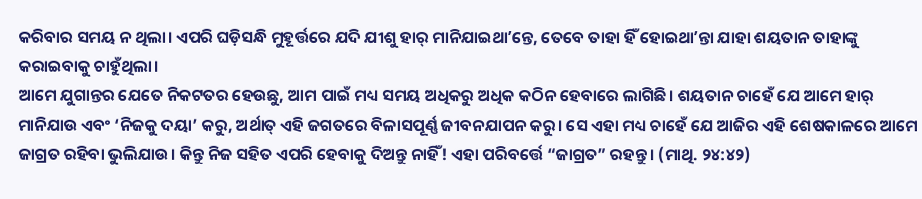କରିବାର ସମୟ ନ ଥିଲା। ଏପରି ଘଡ଼ିସନ୍ଧି ମୁହୂର୍ତ୍ତରେ ଯଦି ଯୀଶୁ ହାର୍ ମାନିଯାଇଥାʼନ୍ତେ, ତେବେ ତାହା ହିଁ ହୋଇଥାʼନ୍ତା ଯାହା ଶୟତାନ ତାହାଙ୍କୁ କରାଇବାକୁ ଚାହୁଁଥିଲା।
ଆମେ ଯୁଗାନ୍ତର ଯେତେ ନିକଟତର ହେଉଛୁ, ଆମ ପାଇଁ ମଧ୍ୟ ସମୟ ଅଧିକରୁ ଅଧିକ କଠିନ ହେବାରେ ଲାଗିଛି। ଶୟତାନ ଚାହେଁ ଯେ ଆମେ ହାର୍ ମାନିଯାଉ ଏବଂ ‘ନିଜକୁ ଦୟା’ କରୁ, ଅର୍ଥାତ୍ ଏହି ଜଗତରେ ବିଳାସପୂର୍ଣ୍ଣ ଜୀବନଯାପନ କରୁ। ସେ ଏହା ମଧ୍ୟ ଚାହେଁ ଯେ ଆଜିର ଏହି ଶେଷକାଳରେ ଆମେ ଜାଗ୍ରତ ରହିବା ଭୁଲିଯାଉ। କିନ୍ତୁ ନିଜ ସହିତ ଏପରି ହେବାକୁ ଦିଅନ୍ତୁ ନାହିଁ! ଏହା ପରିବର୍ତ୍ତେ “ଜାଗ୍ରତ” ରହନ୍ତୁ। (ମାଥି. ୨୪:୪୨)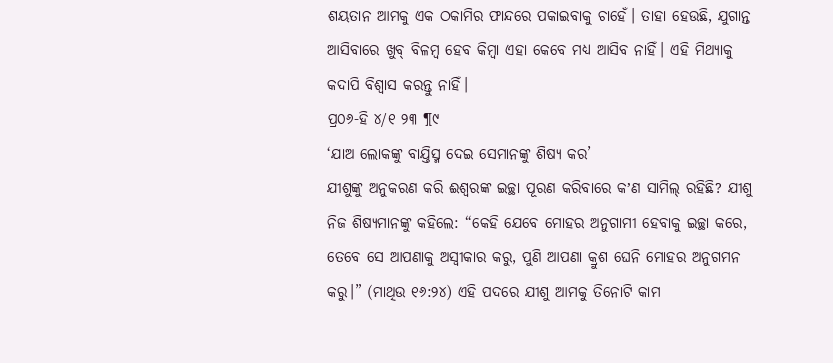ଶୟତାନ ଆମକୁ ଏକ ଠକାମିର ଫାନ୍ଦରେ ପକାଇବାକୁ ଚାହେଁ। ତାହା ହେଉଛି, ଯୁଗାନ୍ତ ଆସିବାରେ ଖୁବ୍ ବିଳମ୍ବ ହେବ କିମ୍ବା ଏହା କେବେ ମଧ୍ୟ ଆସିବ ନାହିଁ। ଏହି ମିଥ୍ୟାକୁ କଦାପି ବିଶ୍ୱାସ କରନ୍ତୁ ନାହିଁ।
ପ୍ର୦୬-ହି ୪/୧ ୨୩ ¶୯
‘ଯାଅ ଲୋକଙ୍କୁ ବାଯ୍ତିସ୍ମ ଦେଇ ସେମାନଙ୍କୁ ଶିଷ୍ୟ କର’
ଯୀଶୁଙ୍କୁ ଅନୁକରଣ କରି ଈଶ୍ୱରଙ୍କ ଇଚ୍ଛା ପୂରଣ କରିବାରେ କʼଣ ସାମିଲ୍ ରହିଛି? ଯୀଶୁ ନିଜ ଶିଷ୍ୟମାନଙ୍କୁ କହିଲେ: “କେହି ଯେବେ ମୋହର ଅନୁଗାମୀ ହେବାକୁ ଇଚ୍ଛା କରେ, ତେବେ ସେ ଆପଣାକୁ ଅସ୍ୱୀକାର କରୁ, ପୁଣି ଆପଣା କ୍ରୁଶ ଘେନି ମୋହର ଅନୁଗମନ କରୁ।” (ମାଥିଉ ୧୬:୨୪) ଏହି ପଦରେ ଯୀଶୁ ଆମକୁ ତିନୋଟି କାମ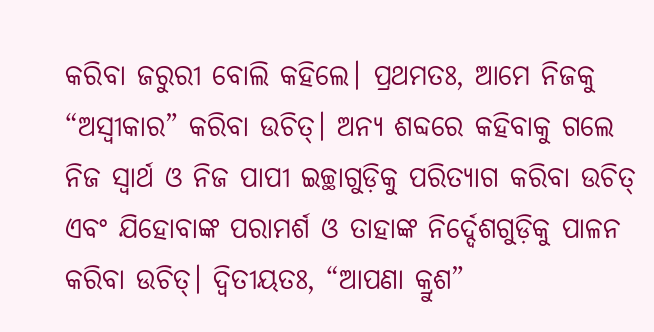କରିବା ଜରୁରୀ ବୋଲି କହିଲେ। ପ୍ରଥମତଃ, ଆମେ ନିଜକୁ “ଅସ୍ୱୀକାର” କରିବା ଉଚିତ୍। ଅନ୍ୟ ଶବ୍ଦରେ କହିବାକୁ ଗଲେ ନିଜ ସ୍ୱାର୍ଥ ଓ ନିଜ ପାପୀ ଇଚ୍ଛାଗୁଡ଼ିକୁ ପରିତ୍ୟାଗ କରିବା ଉଚିତ୍ ଏବଂ ଯିହୋବାଙ୍କ ପରାମର୍ଶ ଓ ତାହାଙ୍କ ନିର୍ଦ୍ଦେଶଗୁଡ଼ିକୁ ପାଳନ କରିବା ଉଚିତ୍। ଦ୍ୱିତୀୟତଃ, “ଆପଣା କ୍ରୁଶ”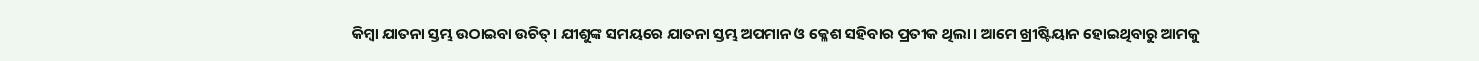କିମ୍ବା ଯାତନା ସ୍ତମ୍ଭ ଉଠାଇବା ଉଚିତ୍। ଯୀଶୁଙ୍କ ସମୟରେ ଯାତନା ସ୍ତମ୍ଭ ଅପମାନ ଓ କ୍ଳେଶ ସହିବାର ପ୍ରତୀକ ଥିଲା। ଆମେ ଖ୍ରୀଷ୍ଟିୟାନ ହୋଇଥିବାରୁ ଆମକୁ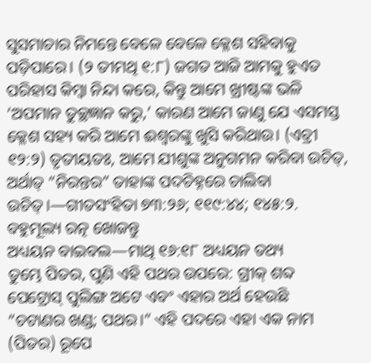ସୁସମାଚାର ନିମନ୍ତେ ବେଳେ ବେଳେ କ୍ଳେଶ ସହିବାକୁ ପଡ଼ିପାରେ। (୨ ତୀମଥି ୧:୮) ଜଗତ ଆଜି ଆମକୁ ହୁଏତ ପରିହାସ କିମ୍ବା ନିନ୍ଦା କରେ, କିନ୍ତୁ ଆମେ ଖ୍ରୀଷ୍ଟଙ୍କ ଭଳି ‘ଅପମାନ ତୁଚ୍ଛଜ୍ଞାନ କରୁ,’ କାରଣ ଆମେ ଜାଣୁ ଯେ ଏସମସ୍ତ କ୍ଳେଶ ସହ୍ୟ କରି ଆମେ ଈଶ୍ୱରଙ୍କୁ ଖୁସି କରିଥାଉ। (ଏବ୍ରୀ ୧୨:୨) ତୃତୀୟତଃ, ଆମେ ଯୀଶୁଙ୍କ ଅନୁଗମନ କରିବା ଉଚିତ୍, ଅର୍ଥାତ୍ “ନିରନ୍ତର” ତାହାଙ୍କ ପଦଚିହ୍ନରେ ଚାଲିବା ଉଚିତ୍।—ଗୀତସଂହିତା ୭୩:୨୬; ୧୧୯:୪୪; ୧୪୫:୨.
ବହୁମୂଲ୍ୟ ରତ୍ନ ଖୋଜନ୍ତୁ
ଅଧ୍ୟୟନ ବାଇବଲ—ମାଥି ୧୬:୧୮ ଅଧ୍ୟୟନ ତଥ୍ୟ
ତୁମ୍ଭେ ପିତର, ପୁଣି ଏହି ପଥର ଉପରେ: ଗ୍ରୀକ୍ ଶବ୍ଦ ପେଟ୍ରୋସ୍ ପୁଲିଙ୍ଗ ଅଟେ ଏବଂ ଏହାର ଅର୍ଥ ହେଉଛି “ଚଟାଣର ଖଣ୍ଡ; ପଥର।” ଏହି ପଦରେ ଏହା ଏକ ନାମ (ପିତର) ରୂପେ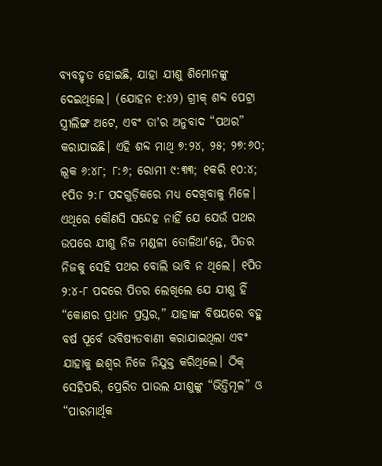ବ୍ୟବହୃତ ହୋଇଛି, ଯାହା ଯୀଶୁ ଶିମୋନଙ୍କୁ ଦେଇଥିଲେ। (ଯୋହନ ୧:୪୨) ଗ୍ରୀକ୍ ଶବ୍ଦ ପେଟ୍ରା ସ୍ତ୍ରୀଲିଙ୍ଗ ଅଟେ, ଏବଂ ତାʼର ଅନୁବାଦ “ପଥର” କରାଯାଇଛି। ଏହି ଶବ୍ଦ ମାଥି ୭:୨୪, ୨୫; ୨୭:୬୦; ଲୂକ ୬:୪୮; ୮:୬; ରୋମୀ ୯:୩୩; ୧କରି ୧୦:୪; ୧ପିତ ୨:୮ ପଦଗୁଡ଼ିକରେ ମଧ୍ୟ ଦେଖିବାକୁ ମିଳେ। ଏଥିରେ କୌଣସି ସନ୍ଦେହ ନାହିଁ ଯେ ଯେଉଁ ପଥର ଉପରେ ଯୀଶୁ ନିଜ ମଣ୍ଡଳୀ ତୋଳିଥାʼନ୍ତେ, ପିତର ନିଜକୁ ସେହି ପଥର ବୋଲି ଭାବି ନ ଥିଲେ। ୧ପିତ ୨:୪-୮ ପଦରେ ପିତର ଲେଖିଲେ ଯେ ଯୀଶୁ ହିଁ “କୋଣର ପ୍ରଧାନ ପ୍ରସ୍ତର,” ଯାହାଙ୍କ ବିଷୟରେ ବହୁ ବର୍ଷ ପୂର୍ବେ ଭବିଷ୍ୟତବାଣୀ କରାଯାଇଥିଲା ଏବଂ ଯାହାକୁ ଈଶ୍ୱର ନିଜେ ନିଯୁକ୍ତ କରିଥିଲେ। ଠିକ୍ ସେହିପରି, ପ୍ରେରିତ ପାଉଲ ଯୀଶୁଙ୍କୁ “ଭିତ୍ତିମୂଳ” ଓ “ପାରମାର୍ଥିକ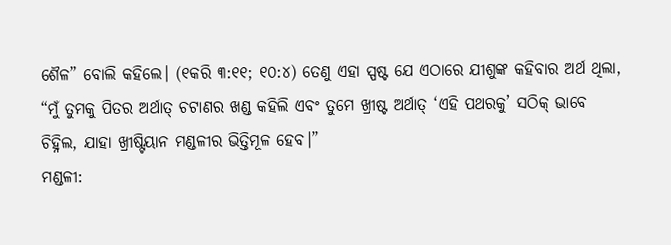ଶୈଳ” ବୋଲି କହିଲେ। (୧କରି ୩:୧୧; ୧୦:୪) ତେଣୁ ଏହା ସ୍ପଷ୍ଟ ଯେ ଏଠାରେ ଯୀଶୁଙ୍କ କହିବାର ଅର୍ଥ ଥିଲା, “ମୁଁ ତୁମକୁ ପିତର ଅର୍ଥାତ୍ ଚଟାଣର ଖଣ୍ଡ କହିଲି ଏବଂ ତୁମେ ଖ୍ରୀଷ୍ଟ ଅର୍ଥାତ୍ ‘ଏହି ପଥରକୁ’ ସଠିକ୍ ଭାବେ ଚିହ୍ନିଲ, ଯାହା ଖ୍ରୀଷ୍ଟିୟାନ ମଣ୍ଡଳୀର ଭିତ୍ତିମୂଳ ହେବ।”
ମଣ୍ଡଳୀ: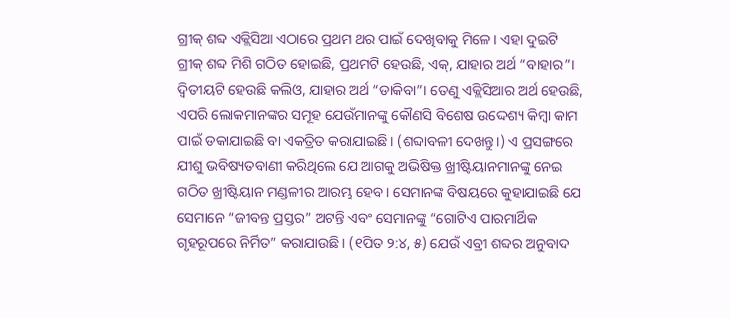ଗ୍ରୀକ୍ ଶବ୍ଦ ଏକ୍ଲିସିଆ ଏଠାରେ ପ୍ରଥମ ଥର ପାଇଁ ଦେଖିବାକୁ ମିଳେ। ଏହା ଦୁଇଟି ଗ୍ରୀକ୍ ଶବ୍ଦ ମିଶି ଗଠିତ ହୋଇଛି, ପ୍ରଥମଟି ହେଉଛି, ଏକ୍, ଯାହାର ଅର୍ଥ “ବାହାର”। ଦ୍ୱିତୀୟଟି ହେଉଛି କଲିଓ, ଯାହାର ଅର୍ଥ “ଡାକିବା”। ତେଣୁ ଏକ୍ଲିସିଆର ଅର୍ଥ ହେଉଛି, ଏପରି ଲୋକମାନଙ୍କର ସମୂହ ଯେଉଁମାନଙ୍କୁ କୌଣସି ବିଶେଷ ଉଦ୍ଦେଶ୍ୟ କିମ୍ବା କାମ ପାଇଁ ଡକାଯାଇଛି ବା ଏକତ୍ରିତ କରାଯାଇଛି। (ଶବ୍ଦାବଳୀ ଦେଖନ୍ତୁ।) ଏ ପ୍ରସଙ୍ଗରେ ଯୀଶୁ ଭବିଷ୍ୟତବାଣୀ କରିଥିଲେ ଯେ ଆଗକୁ ଅଭିଷିକ୍ତ ଖ୍ରୀଷ୍ଟିୟାନମାନଙ୍କୁ ନେଇ ଗଠିତ ଖ୍ରୀଷ୍ଟିୟାନ ମଣ୍ଡଳୀର ଆରମ୍ଭ ହେବ। ସେମାନଙ୍କ ବିଷୟରେ କୁହାଯାଇଛି ଯେ ସେମାନେ “ଜୀବନ୍ତ ପ୍ରସ୍ତର” ଅଟନ୍ତି ଏବଂ ସେମାନଙ୍କୁ “ଗୋଟିଏ ପାରମାର୍ଥିକ ଗୃହରୂପରେ ନିର୍ମିତ” କରାଯାଉଛି। (୧ପିତ ୨:୪, ୫) ଯେଉଁ ଏବ୍ରୀ ଶବ୍ଦର ଅନୁବାଦ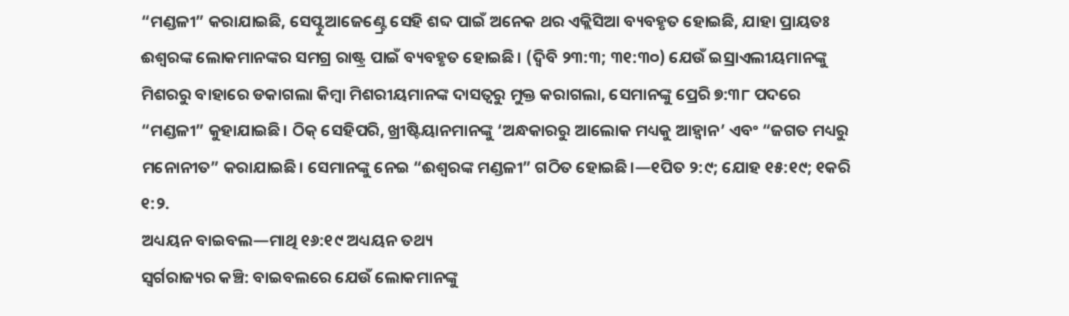“ମଣ୍ଡଳୀ” କରାଯାଇଛି, ସେପ୍ଟୁଆଜେଣ୍ଟ୍ରେ ସେହି ଶବ୍ଦ ପାଇଁ ଅନେକ ଥର ଏକ୍ଲିସିଆ ବ୍ୟବହୃତ ହୋଇଛି, ଯାହା ପ୍ରାୟତଃ ଈଶ୍ୱରଙ୍କ ଲୋକମାନଙ୍କର ସମଗ୍ର ରାଷ୍ଟ୍ର ପାଇଁ ବ୍ୟବହୃତ ହୋଇଛି। (ଦ୍ୱିବି ୨୩:୩; ୩୧:୩୦) ଯେଉଁ ଇସ୍ରାଏଲୀୟମାନଙ୍କୁ ମିଶରରୁ ବାହାରେ ଡକାଗଲା କିମ୍ବା ମିଶରୀୟମାନଙ୍କ ଦାସତ୍ୱରୁ ମୁକ୍ତ କରାଗଲା, ସେମାନଙ୍କୁ ପ୍ରେରି ୭:୩୮ ପଦରେ “ମଣ୍ଡଳୀ” କୁହାଯାଇଛି। ଠିକ୍ ସେହିପରି, ଖ୍ରୀଷ୍ଟିୟାନମାନଙ୍କୁ ‘ଅନ୍ଧକାରରୁ ଆଲୋକ ମଧ୍ୟକୁ ଆହ୍ୱାନ’ ଏବଂ “ଜଗତ ମଧ୍ୟରୁ ମନୋନୀତ” କରାଯାଇଛି। ସେମାନଙ୍କୁ ନେଇ “ଈଶ୍ୱରଙ୍କ ମଣ୍ଡଳୀ” ଗଠିତ ହୋଇଛି।—୧ପିତ ୨:୯; ଯୋହ ୧୫:୧୯; ୧କରି ୧:୨.
ଅଧ୍ୟୟନ ବାଇବଲ—ମାଥି ୧୬:୧୯ ଅଧ୍ୟୟନ ତଥ୍ୟ
ସ୍ୱର୍ଗରାଜ୍ୟର କଞ୍ଚି: ବାଇବଲରେ ଯେଉଁ ଲୋକମାନଙ୍କୁ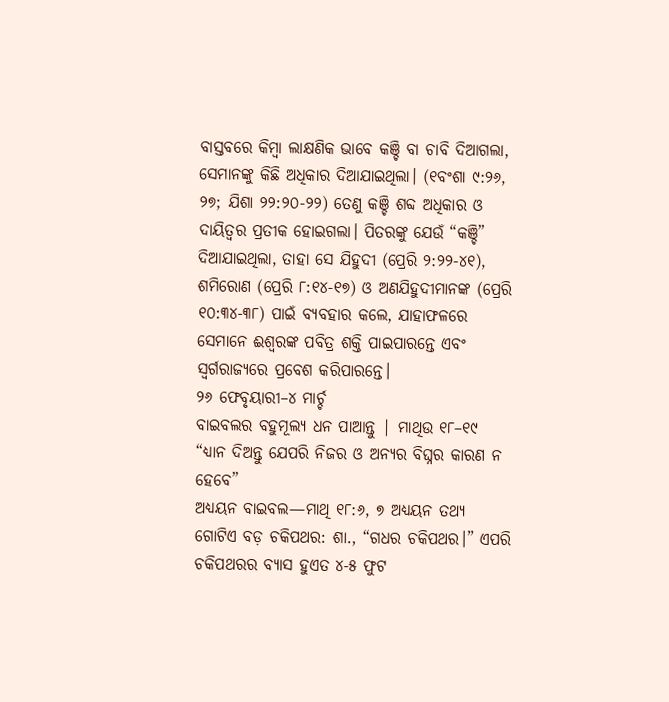ବାସ୍ତବରେ କିମ୍ବା ଲାକ୍ଷଣିକ ଭାବେ କଞ୍ଚି ବା ଚାବି ଦିଆଗଲା, ସେମାନଙ୍କୁ କିଛି ଅଧିକାର ଦିଆଯାଇଥିଲା। (୧ବଂଶା ୯:୨୬, ୨୭; ଯିଶା ୨୨:୨୦-୨୨) ତେଣୁ କଞ୍ଚି ଶବ୍ଦ ଅଧିକାର ଓ ଦାୟିତ୍ୱର ପ୍ରତୀକ ହୋଇଗଲା। ପିତରଙ୍କୁ ଯେଉଁ “କଞ୍ଚି” ଦିଆଯାଇଥିଲା, ତାହା ସେ ଯିହୁଦୀ (ପ୍ରେରି ୨:୨୨-୪୧), ଶମିରୋଣ (ପ୍ରେରି ୮:୧୪-୧୭) ଓ ଅଣଯିହୁଦୀମାନଙ୍କ (ପ୍ରେରି ୧୦:୩୪-୩୮) ପାଇଁ ବ୍ୟବହାର କଲେ, ଯାହାଫଳରେ ସେମାନେ ଈଶ୍ୱରଙ୍କ ପବିତ୍ର ଶକ୍ତି ପାଇପାରନ୍ତେ ଏବଂ ସ୍ୱର୍ଗରାଜ୍ୟରେ ପ୍ରବେଶ କରିପାରନ୍ତେ।
୨୬ ଫେବୃୟାରୀ–୪ ମାର୍ଚ୍ଚ
ବାଇବଲର ବହୁମୂଲ୍ୟ ଧନ ପାଆନ୍ତୁ | ମାଥିଉ ୧୮–୧୯
“ଧ୍ୟାନ ଦିଅନ୍ତୁ ଯେପରି ନିଜର ଓ ଅନ୍ୟର ବିଘ୍ନର କାରଣ ନ ହେବେ”
ଅଧ୍ୟୟନ ବାଇବଲ—ମାଥି ୧୮:୬, ୭ ଅଧ୍ୟୟନ ତଥ୍ୟ
ଗୋଟିଏ ବଡ଼ ଚକିପଥର: ଶା., “ଗଧର ଚକିପଥର।” ଏପରି ଚକିପଥରର ବ୍ୟାସ ହୁଏତ ୪-୫ ଫୁଟ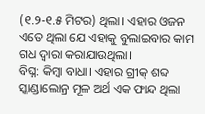(୧.୨-୧.୫ ମିଟର) ଥିଲା। ଏହାର ଓଜନ ଏତେ ଥିଲା ଯେ ଏହାକୁ ବୁଲାଇବାର କାମ ଗଧ ଦ୍ୱାରା କରାଯାଉଥିଲା।
ବିଘ୍ନ: କିମ୍ବା ବାଧା। ଏହାର ଗ୍ରୀକ୍ ଶବ୍ଦ ସ୍କାଣ୍ଡାଲୋନ୍ର ମୂଳ ଅର୍ଥ ଏକ ଫାନ୍ଦ ଥିଲା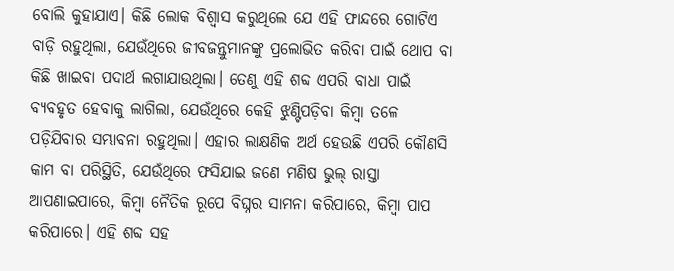ବୋଲି କୁହାଯାଏ। କିଛି ଲୋକ ବିଶ୍ୱାସ କରୁଥିଲେ ଯେ ଏହି ଫାନ୍ଦରେ ଗୋଟିଏ ବାଡ଼ି ରହୁଥିଲା, ଯେଉଁଥିରେ ଜୀବଜନ୍ତୁମାନଙ୍କୁ ପ୍ରଲୋଭିତ କରିବା ପାଇଁ ଥୋପ ବା କିଛି ଖାଇବା ପଦାର୍ଥ ଲଗାଯାଉଥିଲା। ତେଣୁ ଏହି ଶବ୍ଦ ଏପରି ବାଧା ପାଇଁ ବ୍ୟବହୃତ ହେବାକୁ ଲାଗିଲା, ଯେଉଁଥିରେ କେହି ଝୁଣ୍ଟିପଡ଼ିବା କିମ୍ବା ତଳେ ପଡ଼ିଯିବାର ସମ୍ଭାବନା ରହୁଥିଲା। ଏହାର ଲାକ୍ଷଣିକ ଅର୍ଥ ହେଉଛି ଏପରି କୌଣସି କାମ ବା ପରିସ୍ଥିତି, ଯେଉଁଥିରେ ଫସିଯାଇ ଜଣେ ମଣିଷ ଭୁଲ୍ ରାସ୍ତା ଆପଣାଇପାରେ, କିମ୍ବା ନୈତିକ ରୂପେ ବିଘ୍ନର ସାମନା କରିପାରେ, କିମ୍ବା ପାପ କରିପାରେ। ଏହି ଶବ୍ଦ ସହ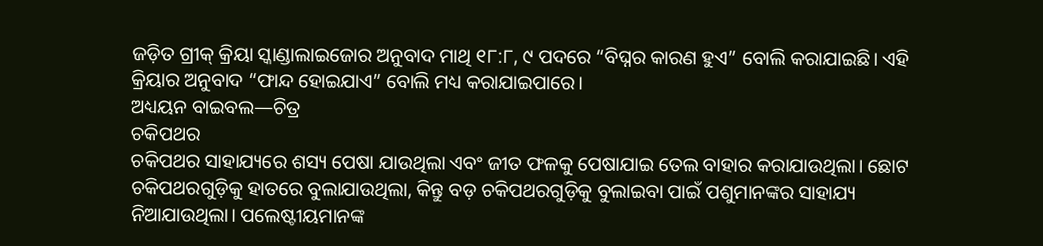ଜଡ଼ିତ ଗ୍ରୀକ୍ କ୍ରିୟା ସ୍କାଣ୍ଡାଲାଇଜୋର ଅନୁବାଦ ମାଥି ୧୮:୮, ୯ ପଦରେ “ବିଘ୍ନର କାରଣ ହୁଏ” ବୋଲି କରାଯାଇଛି। ଏହି କ୍ରିୟାର ଅନୁବାଦ “ଫାନ୍ଦ ହୋଇଯାଏ” ବୋଲି ମଧ୍ୟ କରାଯାଇପାରେ।
ଅଧ୍ୟୟନ ବାଇବଲ—ଚିତ୍ର
ଚକିପଥର
ଚକିପଥର ସାହାଯ୍ୟରେ ଶସ୍ୟ ପେଷା ଯାଉଥିଲା ଏବଂ ଜୀତ ଫଳକୁ ପେଷାଯାଇ ତେଲ ବାହାର କରାଯାଉଥିଲା। ଛୋଟ ଚକିପଥରଗୁଡ଼ିକୁ ହାତରେ ବୁଲାଯାଉଥିଲା, କିନ୍ତୁ ବଡ଼ ଚକିପଥରଗୁଡ଼ିକୁ ବୁଲାଇବା ପାଇଁ ପଶୁମାନଙ୍କର ସାହାଯ୍ୟ ନିଆଯାଉଥିଲା। ପଲେଷ୍ଟୀୟମାନଙ୍କ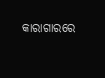କାରାଗାରରେ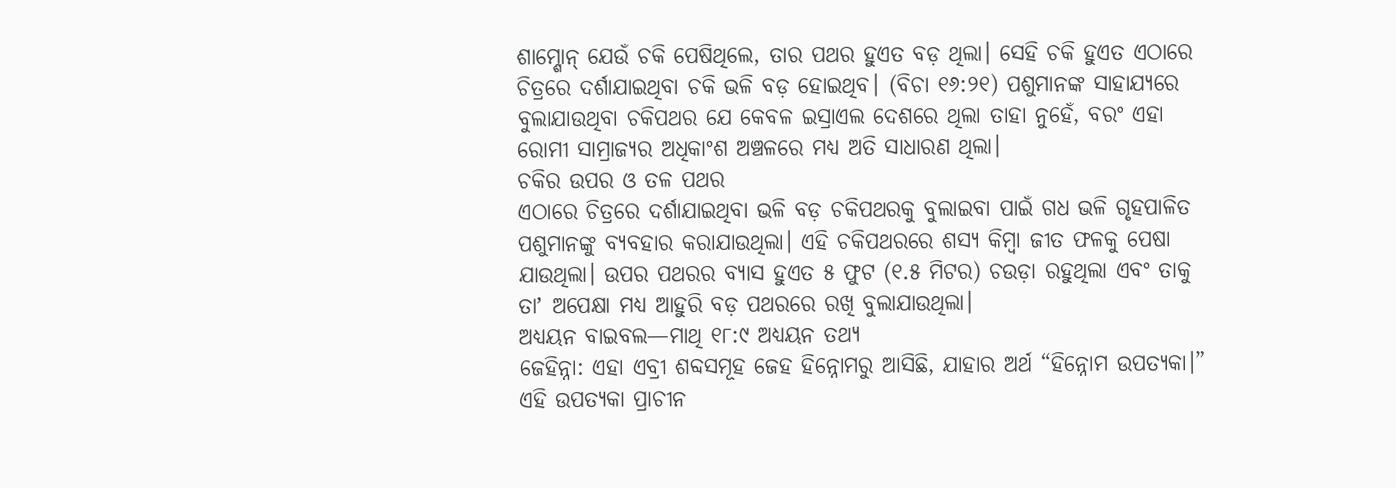ଶାମ୍ଶୋନ୍ ଯେଉଁ ଚକି ପେଷିଥିଲେ, ତାର ପଥର ହୁଏତ ବଡ଼ ଥିଲା। ସେହି ଚକି ହୁଏତ ଏଠାରେ ଚିତ୍ରରେ ଦର୍ଶାଯାଇଥିବା ଚକି ଭଳି ବଡ଼ ହୋଇଥିବ। (ବିଚା ୧୬:୨୧) ପଶୁମାନଙ୍କ ସାହାଯ୍ୟରେ ବୁଲାଯାଉଥିବା ଚକିପଥର ଯେ କେବଳ ଇସ୍ରାଏଲ ଦେଶରେ ଥିଲା ତାହା ନୁହେଁ, ବରଂ ଏହା ରୋମୀ ସାମ୍ରାଜ୍ୟର ଅଧିକାଂଶ ଅଞ୍ଚଳରେ ମଧ୍ୟ ଅତି ସାଧାରଣ ଥିଲା।
ଚକିର ଉପର ଓ ତଳ ପଥର
ଏଠାରେ ଚିତ୍ରରେ ଦର୍ଶାଯାଇଥିବା ଭଳି ବଡ଼ ଚକିପଥରକୁ ବୁଲାଇବା ପାଇଁ ଗଧ ଭଳି ଗୃହପାଳିତ ପଶୁମାନଙ୍କୁ ବ୍ୟବହାର କରାଯାଉଥିଲା। ଏହି ଚକିପଥରରେ ଶସ୍ୟ କିମ୍ବା ଜୀତ ଫଳକୁ ପେଷା ଯାଉଥିଲା। ଉପର ପଥରର ବ୍ୟାସ ହୁଏତ ୫ ଫୁଟ (୧.୫ ମିଟର) ଚଉଡ଼ା ରହୁଥିଲା ଏବଂ ତାକୁ ତାʼ ଅପେକ୍ଷା ମଧ୍ୟ ଆହୁରି ବଡ଼ ପଥରରେ ରଖି ବୁଲାଯାଉଥିଲା।
ଅଧ୍ୟୟନ ବାଇବଲ—ମାଥି ୧୮:୯ ଅଧ୍ୟୟନ ତଥ୍ୟ
ଜେହିନ୍ନା: ଏହା ଏବ୍ରୀ ଶବ୍ଦସମୂହ ଜେହ ହିନ୍ନୋମରୁ ଆସିଛି, ଯାହାର ଅର୍ଥ “ହିନ୍ନୋମ ଉପତ୍ୟକା।” ଏହି ଉପତ୍ୟକା ପ୍ରାଚୀନ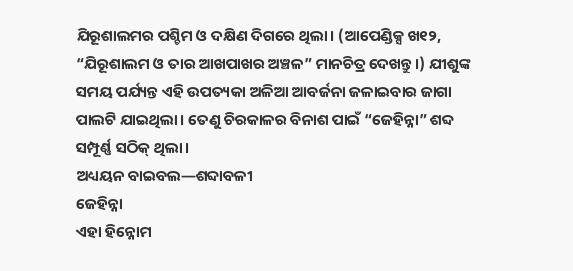ଯିରୂଶାଲମର ପଶ୍ଚିମ ଓ ଦକ୍ଷିଣ ଦିଗରେ ଥିଲା। (ଆପେଣ୍ଡିକ୍ସ ଖ୧୨, “ଯିରୂଶାଲମ ଓ ତାର ଆଖପାଖର ଅଞ୍ଚଳ” ମାନଚିତ୍ର ଦେଖନ୍ତୁ।) ଯୀଶୁଙ୍କ ସମୟ ପର୍ଯ୍ୟନ୍ତ ଏହି ଉପତ୍ୟକା ଅଳିଆ ଆବର୍ଜନା ଜଳାଇବାର ଜାଗା ପାଲଟି ଯାଇଥିଲା। ତେଣୁ ଚିରକାଳର ବିନାଶ ପାଇଁ “ଜେହିନ୍ନା” ଶବ୍ଦ ସମ୍ପୂର୍ଣ୍ଣ ସଠିକ୍ ଥିଲା।
ଅଧ୍ୟୟନ ବାଇବଲ—ଶବ୍ଦାବଳୀ
ଜେହିନ୍ନା
ଏହା ହିନ୍ନୋମ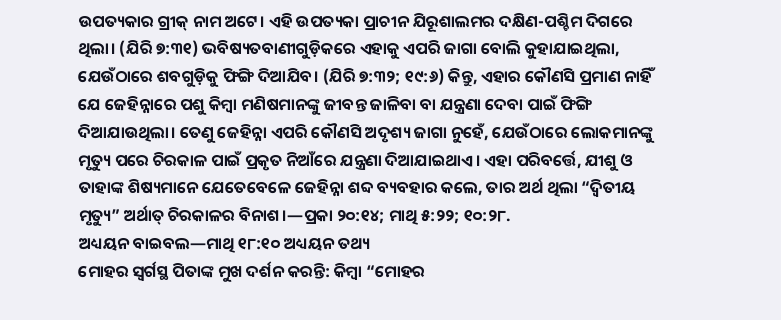ଉପତ୍ୟକାର ଗ୍ରୀକ୍ ନାମ ଅଟେ। ଏହି ଉପତ୍ୟକା ପ୍ରାଚୀନ ଯିରୂଶାଲମର ଦକ୍ଷିଣ-ପଶ୍ଚିମ ଦିଗରେ ଥିଲା। (ଯିରି ୭:୩୧) ଭବିଷ୍ୟତବାଣୀଗୁଡ଼ିକରେ ଏହାକୁ ଏପରି ଜାଗା ବୋଲି କୁହାଯାଇଥିଲା, ଯେଉଁଠାରେ ଶବଗୁଡ଼ିକୁ ଫିଙ୍ଗି ଦିଆଯିବ। (ଯିରି ୭:୩୨; ୧୯:୬) କିନ୍ତୁ, ଏହାର କୌଣସି ପ୍ରମାଣ ନାହିଁ ଯେ ଜେହିନ୍ନାରେ ପଶୁ କିମ୍ବା ମଣିଷମାନଙ୍କୁ ଜୀବନ୍ତ ଜାଳିବା ବା ଯନ୍ତ୍ରଣା ଦେବା ପାଇଁ ଫିଙ୍ଗି ଦିଆଯାଉଥିଲା। ତେଣୁ ଜେହିନ୍ନା ଏପରି କୌଣସି ଅଦୃଶ୍ୟ ଜାଗା ନୁହେଁ, ଯେଉଁଠାରେ ଲୋକମାନଙ୍କୁ ମୃତ୍ୟୁ ପରେ ଚିରକାଳ ପାଇଁ ପ୍ରକୃତ ନିଆଁରେ ଯନ୍ତ୍ରଣା ଦିଆଯାଇଥାଏ। ଏହା ପରିବର୍ତ୍ତେ, ଯୀଶୁ ଓ ତାହାଙ୍କ ଶିଷ୍ୟମାନେ ଯେତେବେଳେ ଜେହିନ୍ନା ଶବ୍ଦ ବ୍ୟବହାର କଲେ, ତାର ଅର୍ଥ ଥିଲା “ଦ୍ୱିତୀୟ ମୃତ୍ୟୁ” ଅର୍ଥାତ୍ ଚିରକାଳର ବିନାଶ।—ପ୍ରକା ୨୦:୧୪; ମାଥି ୫:୨୨; ୧୦:୨୮.
ଅଧ୍ୟୟନ ବାଇବଲ—ମାଥି ୧୮:୧୦ ଅଧ୍ୟୟନ ତଥ୍ୟ
ମୋହର ସ୍ୱର୍ଗସ୍ଥ ପିତାଙ୍କ ମୁଖ ଦର୍ଶନ କରନ୍ତି: କିମ୍ବା “ମୋହର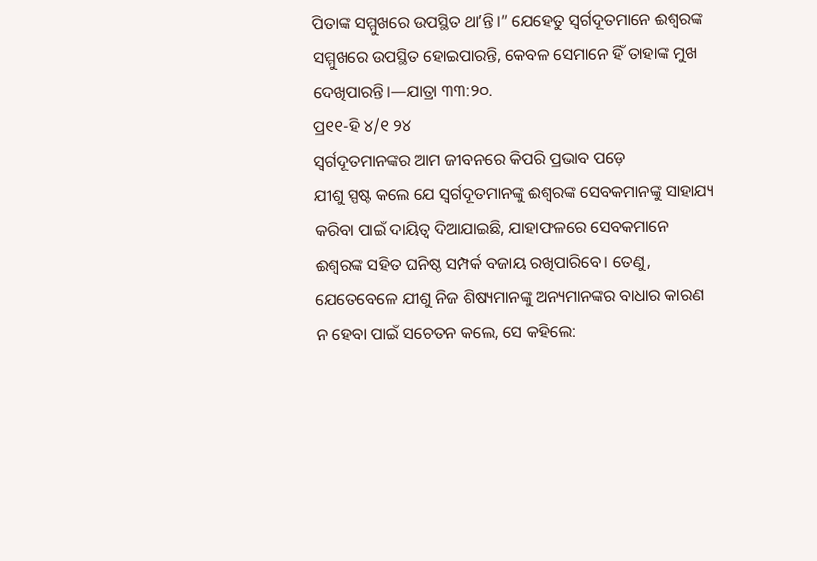ପିତାଙ୍କ ସମ୍ମୁଖରେ ଉପସ୍ଥିତ ଥାʼନ୍ତି।” ଯେହେତୁ ସ୍ୱର୍ଗଦୂତମାନେ ଈଶ୍ୱରଙ୍କ ସମ୍ମୁଖରେ ଉପସ୍ଥିତ ହୋଇପାରନ୍ତି, କେବଳ ସେମାନେ ହିଁ ତାହାଙ୍କ ମୁଖ ଦେଖିପାରନ୍ତି।—ଯାତ୍ରା ୩୩:୨୦.
ପ୍ର୧୧-ହି ୪/୧ ୨୪
ସ୍ୱର୍ଗଦୂତମାନଙ୍କର ଆମ ଜୀବନରେ କିପରି ପ୍ରଭାବ ପଡ଼େ
ଯୀଶୁ ସ୍ପଷ୍ଟ କଲେ ଯେ ସ୍ୱର୍ଗଦୂତମାନଙ୍କୁ ଈଶ୍ୱରଙ୍କ ସେବକମାନଙ୍କୁ ସାହାଯ୍ୟ କରିବା ପାଇଁ ଦାୟିତ୍ୱ ଦିଆଯାଇଛି, ଯାହାଫଳରେ ସେବକମାନେ ଈଶ୍ୱରଙ୍କ ସହିତ ଘନିଷ୍ଠ ସମ୍ପର୍କ ବଜାୟ ରଖିପାରିବେ। ତେଣୁ, ଯେତେବେଳେ ଯୀଶୁ ନିଜ ଶିଷ୍ୟମାନଙ୍କୁ ଅନ୍ୟମାନଙ୍କର ବାଧାର କାରଣ ନ ହେବା ପାଇଁ ସଚେତନ କଲେ, ସେ କହିଲେ: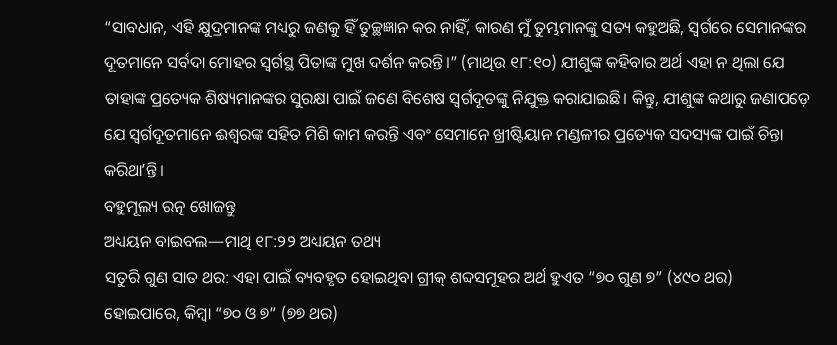“ସାବଧାନ, ଏହି କ୍ଷୁଦ୍ରମାନଙ୍କ ମଧ୍ୟରୁ ଜଣକୁ ହିଁ ତୁଚ୍ଛଜ୍ଞାନ କର ନାହିଁ, କାରଣ ମୁଁ ତୁମ୍ଭମାନଙ୍କୁ ସତ୍ୟ କହୁଅଛି, ସ୍ୱର୍ଗରେ ସେମାନଙ୍କର ଦୂତମାନେ ସର୍ବଦା ମୋହର ସ୍ୱର୍ଗସ୍ଥ ପିତାଙ୍କ ମୁଖ ଦର୍ଶନ କରନ୍ତି।” (ମାଥିଉ ୧୮:୧୦) ଯୀଶୁଙ୍କ କହିବାର ଅର୍ଥ ଏହା ନ ଥିଲା ଯେ ତାହାଙ୍କ ପ୍ରତ୍ୟେକ ଶିଷ୍ୟମାନଙ୍କର ସୁରକ୍ଷା ପାଇଁ ଜଣେ ବିଶେଷ ସ୍ୱର୍ଗଦୂତଙ୍କୁ ନିଯୁକ୍ତ କରାଯାଇଛି। କିନ୍ତୁ, ଯୀଶୁଙ୍କ କଥାରୁ ଜଣାପଡ଼େ ଯେ ସ୍ୱର୍ଗଦୂତମାନେ ଈଶ୍ୱରଙ୍କ ସହିତ ମିଶି କାମ କରନ୍ତି ଏବଂ ସେମାନେ ଖ୍ରୀଷ୍ଟିୟାନ ମଣ୍ଡଳୀର ପ୍ରତ୍ୟେକ ସଦସ୍ୟଙ୍କ ପାଇଁ ଚିନ୍ତା କରିଥାʼନ୍ତି।
ବହୁମୂଲ୍ୟ ରତ୍ନ ଖୋଜନ୍ତୁ
ଅଧ୍ୟୟନ ବାଇବଲ—ମାଥି ୧୮:୨୨ ଅଧ୍ୟୟନ ତଥ୍ୟ
ସତୁରି ଗୁଣ ସାତ ଥର: ଏହା ପାଇଁ ବ୍ୟବହୃତ ହୋଇଥିବା ଗ୍ରୀକ୍ ଶବ୍ଦସମୂହର ଅର୍ଥ ହୁଏତ “୭୦ ଗୁଣ ୭” (୪୯୦ ଥର) ହୋଇପାରେ, କିମ୍ବା “୭୦ ଓ ୭” (୭୭ ଥର)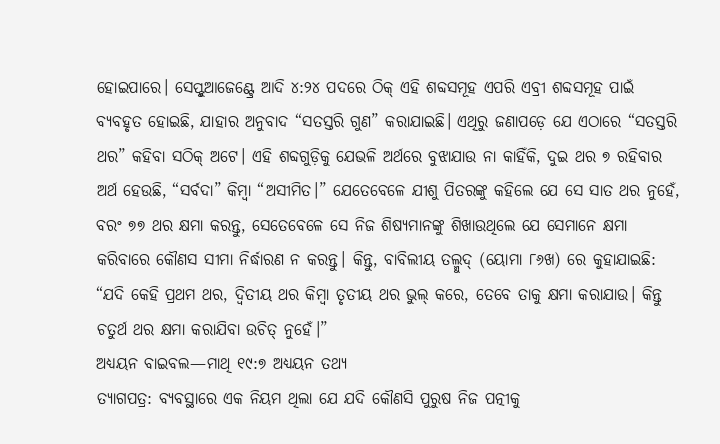ହୋଇପାରେ। ସେପ୍ଟୁଆଜେଣ୍ଟ୍ରେ ଆଦି ୪:୨୪ ପଦରେ ଠିକ୍ ଏହି ଶବ୍ଦସମୂହ ଏପରି ଏବ୍ରୀ ଶବ୍ଦସମୂହ ପାଇଁ ବ୍ୟବହୃତ ହୋଇଛି, ଯାହାର ଅନୁବାଦ “ସତସ୍ତରି ଗୁଣ” କରାଯାଇଛି। ଏଥିରୁ ଜଣାପଡ଼େ ଯେ ଏଠାରେ “ସତସ୍ତରି ଥର” କହିବା ସଠିକ୍ ଅଟେ। ଏହି ଶବ୍ଦଗୁଡ଼ିକୁ ଯେଭଳି ଅର୍ଥରେ ବୁଝାଯାଉ ନା କାହିଁକି, ଦୁଇ ଥର ୭ ରହିବାର ଅର୍ଥ ହେଉଛି, “ସର୍ବଦା” କିମ୍ବା “ଅସୀମିତ।” ଯେତେବେଳେ ଯୀଶୁ ପିତରଙ୍କୁ କହିଲେ ଯେ ସେ ସାତ ଥର ନୁହେଁ, ବରଂ ୭୭ ଥର କ୍ଷମା କରନ୍ତୁ, ସେତେବେଳେ ସେ ନିଜ ଶିଷ୍ୟମାନଙ୍କୁ ଶିଖାଉଥିଲେ ଯେ ସେମାନେ କ୍ଷମା କରିବାରେ କୌଣସ ସୀମା ନିର୍ଦ୍ଧାରଣ ନ କରନ୍ତୁ। କିନ୍ତୁ, ବାବିଲୀୟ ତଲ୍ମୁଦ୍ (ୟୋମା ୮୬ଖ) ରେ କୁହାଯାଇଛି: “ଯଦି କେହି ପ୍ରଥମ ଥର, ଦ୍ୱିତୀୟ ଥର କିମ୍ବା ତୃତୀୟ ଥର ଭୁଲ୍ କରେ, ତେବେ ତାକୁ କ୍ଷମା କରାଯାଉ। କିନ୍ତୁ ଚତୁର୍ଥ ଥର କ୍ଷମା କରାଯିବା ଉଚିତ୍ ନୁହେଁ।”
ଅଧ୍ୟୟନ ବାଇବଲ—ମାଥି ୧୯:୭ ଅଧ୍ୟୟନ ତଥ୍ୟ
ତ୍ୟାଗପତ୍ର: ବ୍ୟବସ୍ଥାରେ ଏକ ନିୟମ ଥିଲା ଯେ ଯଦି କୌଣସି ପୁରୁଷ ନିଜ ପତ୍ନୀକୁ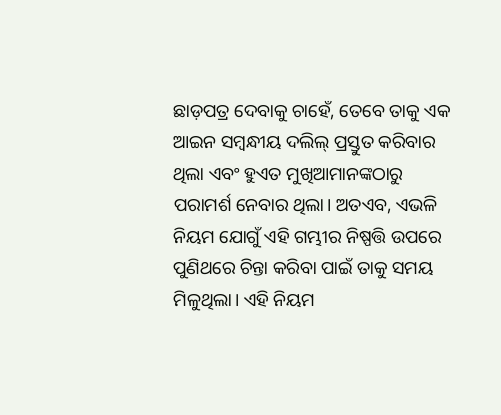ଛାଡ଼ପତ୍ର ଦେବାକୁ ଚାହେଁ, ତେବେ ତାକୁ ଏକ ଆଇନ ସମ୍ବନ୍ଧୀୟ ଦଲିଲ୍ ପ୍ରସ୍ତୁତ କରିବାର ଥିଲା ଏବଂ ହୁଏତ ମୁଖିଆମାନଙ୍କଠାରୁ ପରାମର୍ଶ ନେବାର ଥିଲା। ଅତଏବ, ଏଭଳି ନିୟମ ଯୋଗୁଁ ଏହି ଗମ୍ଭୀର ନିଷ୍ପତ୍ତି ଉପରେ ପୁଣିଥରେ ଚିନ୍ତା କରିବା ପାଇଁ ତାକୁ ସମୟ ମିଳୁଥିଲା। ଏହି ନିୟମ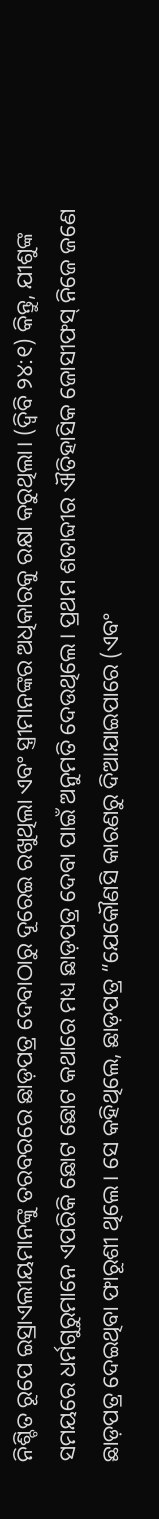ନିଶ୍ଚିତ ରୂପେ ଇସ୍ରାଏଲୀୟମାନଙ୍କୁ ତରବରରେ ଛାଡ଼ପତ୍ର ଦେବାଠାରୁ ଦୂରେଇ ରଖୁଥିଲା ଏବଂ ସ୍ତ୍ରୀମାନଙ୍କର ଅଧିକାରକୁ ରକ୍ଷା କରୁଥିଲା। (ଦ୍ୱିବି ୨୪:୧) କିନ୍ତୁ, ଯୀଶୁଙ୍କ ସମୟରେ ଧର୍ମଗୁରୁମାନେ ଏପରିକି ଛୋଟ ଛୋଟ କଥାରେ ମଧ୍ୟ ଛାଡ଼ପତ୍ର ଦେବା ପାଇଁ ଅନୁମତି ଦେଉଥିଲେ। ପ୍ରଥମ ଶତାବ୍ଦୀର ଐତିହାସିକ ଜୋସୀଫସ୍ ନିଜେ ଜଣେ ଛାଡ଼ପତ୍ର ଦେଇଥିବା ଫାରୂଶୀ ଥିଲେ। ସେ କହିଥିଲେ, ଛାଡ଼ପତ୍ର “ଯେକୌଣସି କାରଣରୁ ଦିଆଯାଇପାରେ (ଏବଂ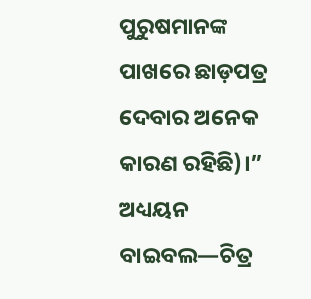ପୁରୁଷମାନଙ୍କ ପାଖରେ ଛାଡ଼ପତ୍ର ଦେବାର ଅନେକ କାରଣ ରହିଛି)।”
ଅଧ୍ୟୟନ ବାଇବଲ—ଚିତ୍ର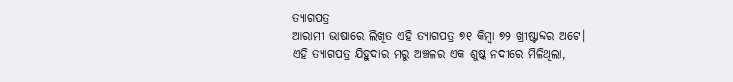ତ୍ୟାଗପତ୍ର
ଆରାମୀ ଭାଷାରେ ଲିଖିତ ଏହି ତ୍ୟାଗପତ୍ର ୭୧ କିମ୍ବା ୭୨ ଖ୍ରୀଷ୍ଟାବ୍ଦର ଅଟେ। ଏହି ତ୍ୟାଗପତ୍ର ଯିହୁଦାର ମରୁ ଅଞ୍ଚଳର ଏକ ଶୁଷ୍କ ନଦୀରେ ମିଳିଥିଲା,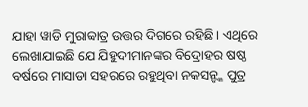ଯାହା ୱାଡି ମୁରାବ୍ବାତ୍ର ଉତ୍ତର ଦିଗରେ ରହିଛି। ଏଥିରେ ଲେଖାଯାଇଛି ଯେ ଯିହୁଦୀମାନଙ୍କର ବିଦ୍ରୋହର ଷଷ୍ଠ ବର୍ଷରେ ମାସାଡା ସହରରେ ରହୁଥିବା ନକସନ୍ଙ୍କ ପୁତ୍ର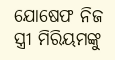ଯୋଷେଫ ନିଜ ସ୍ତ୍ରୀ ମିରିୟମଙ୍କୁ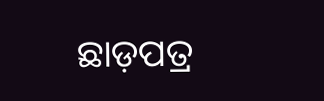ଛାଡ଼ପତ୍ର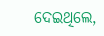ଦେଇଥିଲେ,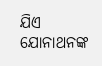ଯିଏ ଯୋନାଥନଙ୍କ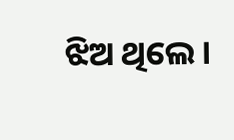ଝିଅ ଥିଲେ।